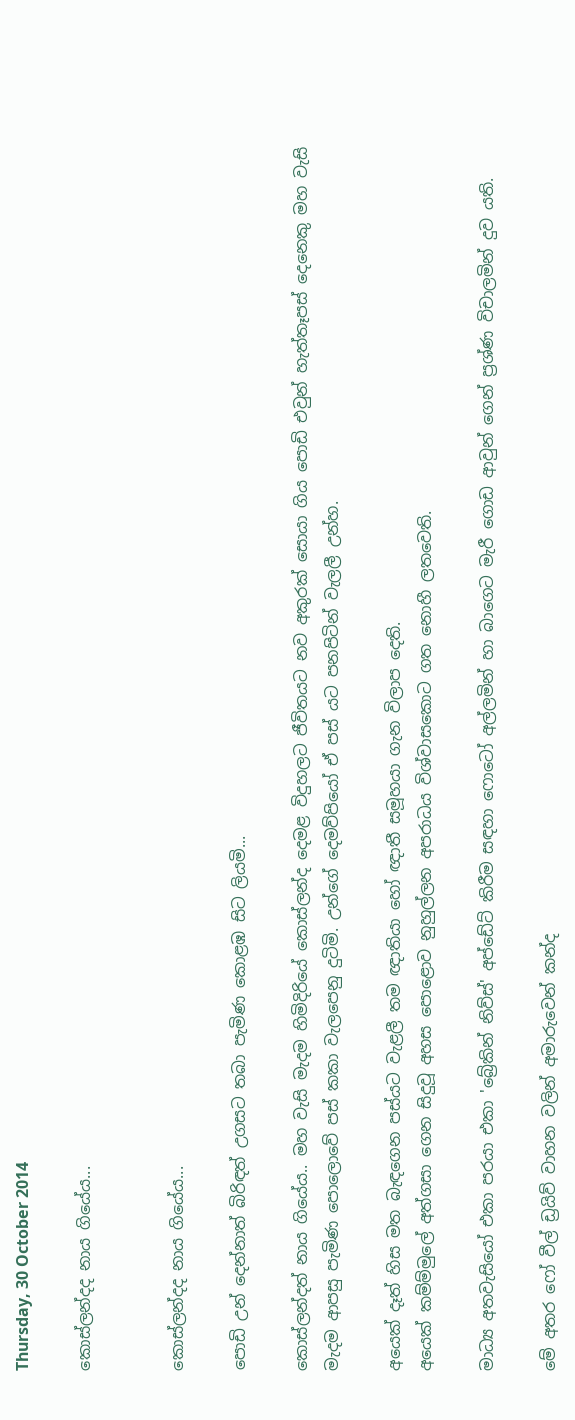Thursday, 30 October 2014

කොස්ලන්දද නාය ගියේය...


කොස්ලන්දද නාය ගියේය...

පොඩි උන් දෙන්නාත් බිරිඳත් උගසට තබා පැමිණ කොළඹ සිට ලියමි...

කොස්ලන්දත් නාය ගියේය.. මහ වැසි මැදම හිමිදිරියේ කොස්ලන්ද දෙමළ විදුහලට ජීවිතයට නව අකුරක් සොයා ගිය පොඩි එවුන් හැත්තෑපස් දෙනෙකු මහ වැසි මැදම ආපසු පැමිණ පොලොවේ පස් කකා වැලපෙනු දුටිමි. උන්ගේ දෙමව්පියෝ ඒ පස් යට පනපිටින් වැලලී උන්හ.

අයෙක් දෑත් හිස මත බැඳගෙන පස්යට වැළලී තම ඥාතියා හෝ ඥාතී සමූහයා ගැන විලාප දෙති.
අයෙක් කම්ම්මුලේ අත්ගසා ගෙන සිදුවූ අහස පොළොව නුහුල්ලන අපරාධය විශ්වාසකොට ගත නොහී ලතවෙති.

මාධ්‍ය අතවැසියෝ එකා පරයා එකා 'බ්‍රේකින් නිව්ස්' අප්ඩේට් කිරීම සඳහා ෆොටෝ අල්ලමින් හා බාගෙට මැරී ගොඩ ආවුන් ගෙන් ප්‍රශ්ණ විචාලමින් දුව යති.

මේ අතර ෆෝ වීල් ඩ්‍රයිව් වාහන වලින් අමාරුවෙන් කන්ද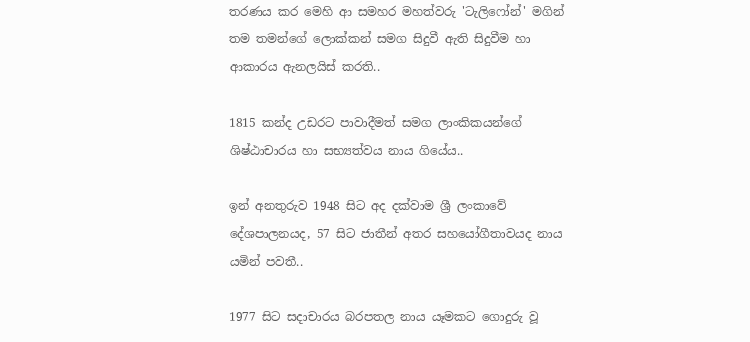තරණය කර මෙහි ආ සමහර මහත්වරු 'ටැලිෆෝන්' මගින් තම තමන්ගේ ලොක්කන් සමග සිදුවී ඇති සිදුවීම හා ආකාරය ඇනලයිස් කරති..

1815 කන්ද උඩරට පාවාදීමත් සමග ලාංකිකයන්ගේ ශිෂ්ඨාචාරය හා සභ්‍යත්වය නාය ගියේය..

ඉන් අනතුරුව 1948 සිට අද දක්වාම ශ්‍රී ලංකාවේ දේශපාලනයද, 57 සිට ජාතීන් අතර සහයෝගීතාවයද නාය යමින් පවතී..

1977 සිට සදාචාරය බරපතල නාය යෑමකට ගොදුරු වූ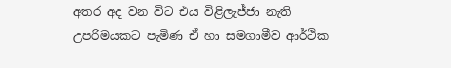අතර අද වන විට එය විළිලැජ්ජා නැති උපරිමයකට පැමිණ ඒ හා සමගාමීව ආර්ථික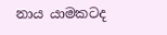නාය යාමකටද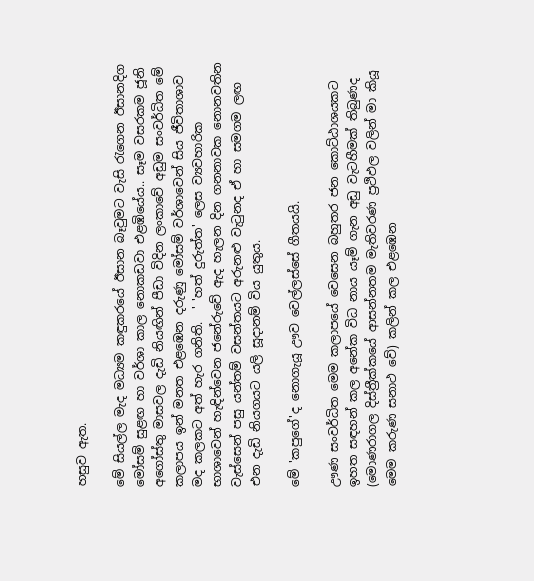හසුව ඇත.

මේ සියල්ල මැද මධ්‍යම කඳුකරයේ ඊසාන බෑවුමට වැසි රැගෙන ඊසානදිග මෝසම් සුළඟ හා වර්ශා කාල නොකඩවා එළඹියේය.. සෑම වසරකම ජූනි අගෝස්තු මාසවල දැඩි නියඟින් පීඩා විදින ලංකාවේ අඩුම සංවර්ධිත මේ කලාපය ඉන් මනත එළඹෙන දරුණු මෝසම් වර්ශාවෙන් සිය ජීවිතාශාව මද කලකට අත් හැර ගනිති.  ' 'හත් දුරුත්ත' ලෙස ව්‍යවහාරික භාශාවෙන් හැඳින්වෙන ජනේරුවේ ඇද හැලන දින ගනනාවක නොනවතින වැස්සෙන් පසු යන්තම් වසන්තයට අරුනළු වැටුනද ඒ හා සමගම ලඟ එන දැඩි නියගයට යලි සූදානම් විය යුතුය.

මේ 'කපුගේ'ද නොගැයූ ඌව වෙල්ලස්සේ ගීතයයි.

ඌණ සංවර්ධිත මෙම කලාපයේ වෙසෙන බහුතර ජන කොට්ඨාශයකට ඉහත සඳහන් කල අනේක විධ නාය යෑම් ගැන අඩු වැටහීමක් තිබුණද (මොණරාගල දිස්ත්‍රීක්කයේ ආසන්නතම මැතිවරණ ප්‍රථිඵල වලින් මා කියූ මෙම කරුණ සනාථ වේ) කලින් කල එළඹෙන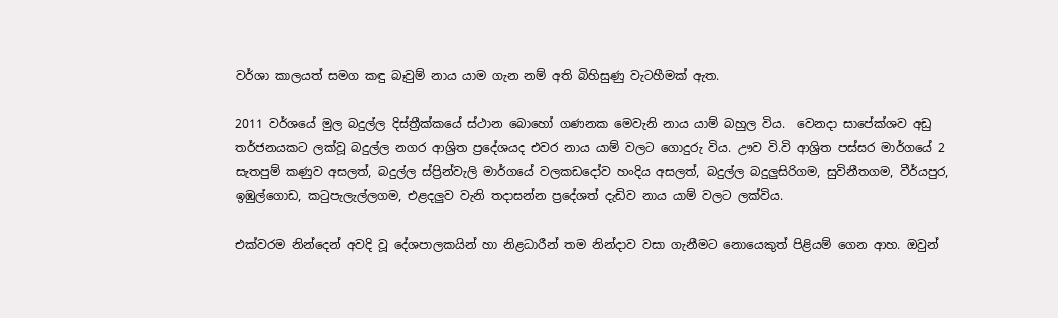වර්ශා කාලයත් සමග කඳු බෑවුම් නාය යාම ගැන නම් අති බිහිසුණු වැටහීමක් ඇත.

2011 වර්ශයේ මුල බදුල්ල දිස්ත්‍රීක්කයේ ස්ථාන බොහෝ ගණනක මෙවැනි නාය යාම් බහුල විය.  වෙනදා සාපේක්ශව අඩු තර්ජනයකට ලක්වූ බදුල්ල නගර ආශ්‍රිත ප්‍රදේශයද එවර නාය යාම් වලට ගොදුරු විය. ඌව වි.වි ආශ්‍රිත පස්සර මාර්ගයේ 2 සැතපුම් කණුව අසලත්, බදුල්ල ස්ප්‍රින්වැලි මාර්ගයේ වලකඩදෝව හංදිය අසලත්, බදුල්ල බදුලුසිරිගම, සුවිනීතගම, වීර්යපුර, ඉඹුල්ගොඩ, කටුපැලැල්ලගම, එළදලුව වැනි තදාසන්න ප්‍රදේශත් දැඩිව නාය යාම් වලට ලක්විය.

එක්වරම නින්දෙන් අවදි වූ දේශපාලකයින් හා නිළධාරීන් තම නින්දාව වසා ගැනීමට නොයෙකුත් පිළියම් ගෙන ආහ. ඔවුන්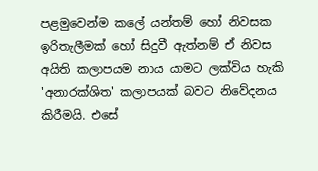පළමුවෙන්ම කලේ යන්තම් හෝ නිවසක ඉරිතැලීමක් හෝ සිදුවී ඇත්නම් ඒ නිවස අයිති කලාපයම නාය යාමට ලක්විය හැකි 'අනාරක්ශිත' කලාපයක් බවට නිවේදනය කිරීමයි. එසේ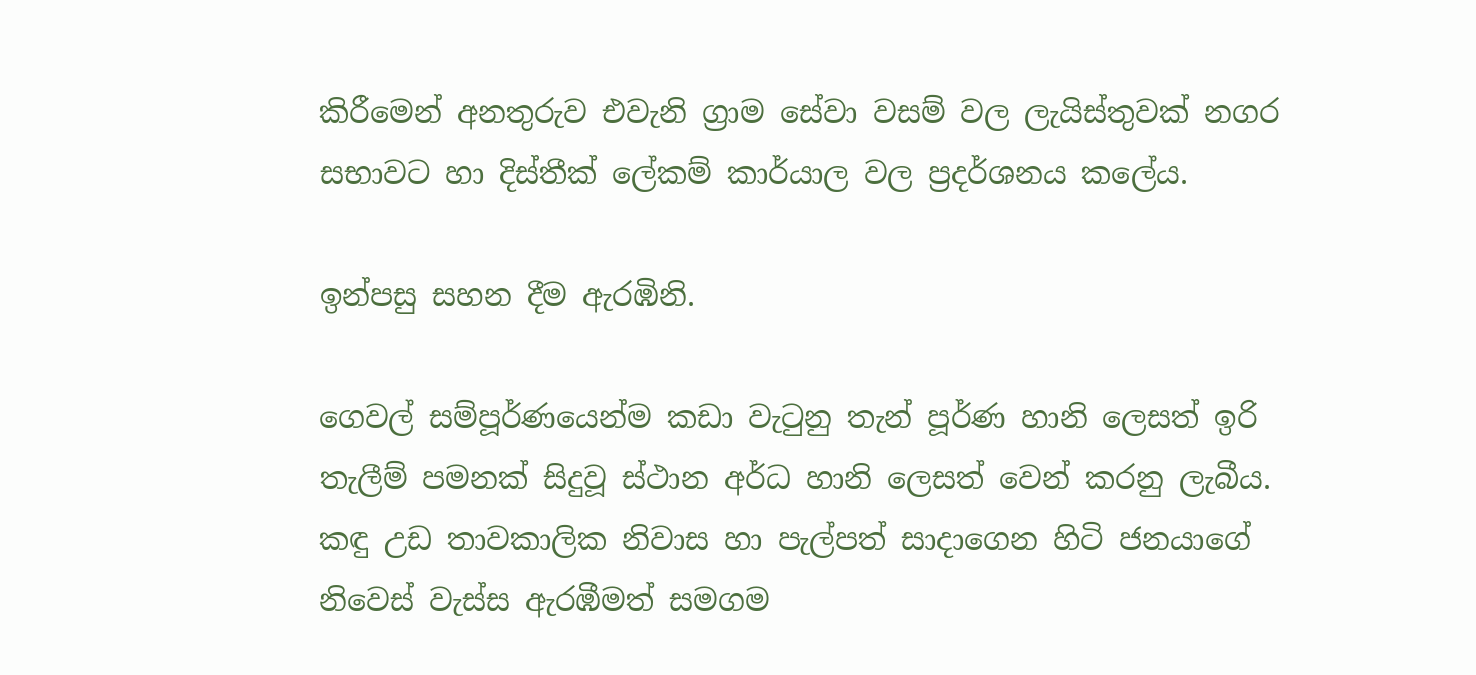කිරීමෙන් අනතුරුව එවැනි ග්‍රාම සේවා වසම් වල ලැයිස්තුවක් නගර සභාවට හා දිස්තීක් ලේකම් කාර්යාල වල ප්‍රදර්ශනය කලේය.

ඉන්පසු සහන දීම ඇරඹිනි.

ගෙවල් සම්පූර්ණයෙන්ම කඩා වැටුනු තැන් පූර්ණ හානි ලෙසත් ඉරි තැලීම් පමනක් සිදුවූ ස්ථාන අර්ධ හානි ලෙසත් වෙන් කරනු ලැබීය.
කඳු උඩ තාවකාලික නිවාස හා පැල්පත් සාදාගෙන හිටි ජනයාගේ නිවෙස් වැස්ස ඇරඹීමත් සමගම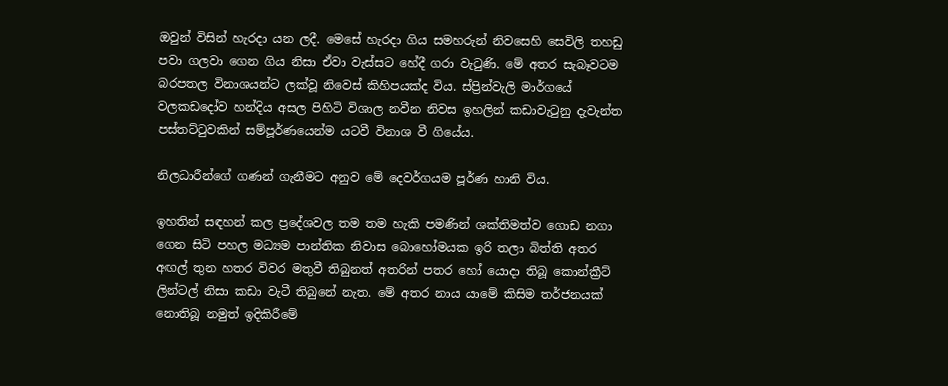ඔවුන් විසින් හැරදා යන ලදී. මෙසේ හැරදා ගිය සමහරුන් නිවසෙහි සෙවිලි තහඩු පවා ගලවා ගෙන ගිය නිසා ඒවා වැස්සට හේදී ගරා වැටුණි. මේ අතර සැබෑවටම බරපතල විනාශයන්ට ලක්වූ නිවෙස් කිහිපයක්ද විය. ස්ප්‍රින්වැලි මාර්ගයේ වලකඩදෝව හන්දිය අසල පිහිටි විශාල නවීන නිවස ඉහලින් කඩාවැටුනු දැවැන්ත පස්තට්ටුවකින් සම්පූර්ණයෙන්ම යටවී විනාශ වී ගියේය.

නිලධාරීන්ගේ ගණන් ගැනීමට අනුව මේ දෙවර්ගයම පූර්ණ හානි විය.

ඉහතින් සඳහන් කල ප්‍රදේශවල තම තම හැකි පමණින් ශක්තිමත්ව ගොඩ නගා ගෙන සිටි පහල මධ්‍යම පාන්තික නිවාස බොහෝමයක ඉරි තලා බිත්ති අතර අඟල් තුන හතර විවර මතුවී තිබුනත් අතරින් පතර හෝ යොදා තිබූ කොන්ක්‍රීට් ලින්ටල් නිසා කඩා වැටී තිබුනේ නැත. මේ අතර නාය යාමේ කිසිම තර්ජනයක් නොතිබූ නමුත් ඉදිකිරීමේ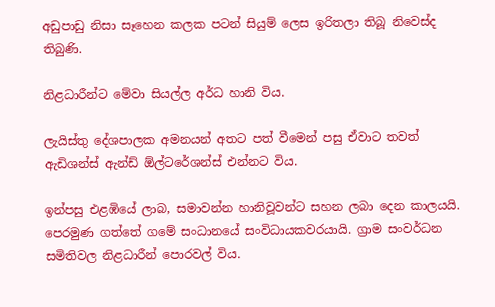අඩුපාඩු නිසා සෑහෙන කලක පටන් සියුම් ලෙස ඉරිතලා තිබූ නිවෙස්ද තිබුණි.

නිළධාරීන්ට මේවා සියල්ල අර්ධ හානි විය.

ලැයිස්තු දේශපාලක අමනයන් අතට පත් වීමෙන් පසු ඒවාට තවත් ඇඩිශන්ස් ඇන්ඩ් ඕල්ටරේශන්ස් එන්නට විය.

ඉන්පසු එළඹියේ ලාබ, සමාවන්න හානිවූවන්ට සහන ලබා දෙන කාලයයි. පෙරමුණ ගත්තේ ගමේ සංධානයේ සංවිධායකවරයායි. ග්‍රාම සංවර්ධන සමිතිවල නිළධාරීන් පොරවල් විය.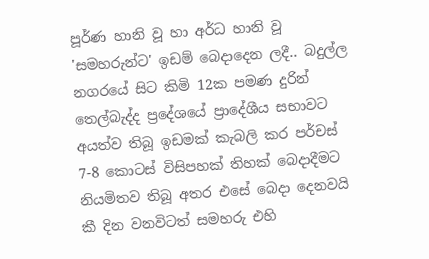පූර්ණ හානි වූ හා අර්ධ හානි වූ 'සමහරුන්ට' ඉඩම් බෙදාදෙන ලදී.. බදුල්ල නගරයේ සිට කිමි 12ක පමණ දුරින් තෙල්බැද්ද ප්‍රදේශයේ ප්‍රාදේශීය සභාවට අයත්ව තිබූ ඉඩමක් කැබලි කර පර්චස් 7-8 කොටස් විසිපහක් තිහක් බෙදාදීමට නියමිතව තිබූ අතර එසේ බෙදා දෙනවයි කී දින වනවිටත් සමහරු එහි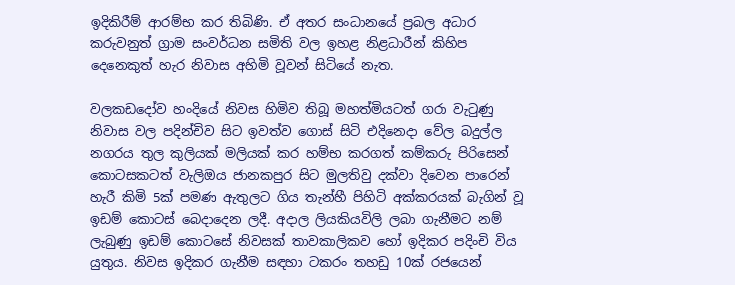ඉදිකිරීම් ආරම්භ කර තිබිණි. ඒ අතර සංධානයේ ප්‍රබල අධාර කරුවනුත් ග්‍රාම සංවර්ධන සමිති වල ඉහළ නිළධාරීන් කිහිප දෙනෙකුත් හැර නිවාස අහිමි වූවන් සිටියේ නැත.

වලකඩදෝව හංදියේ නිවස හිමිව තිබූ මහත්මියටත් ගරා වැටුණු නිවාස වල පදින්චිව සිට ඉවත්ව ගොස් සිටි එදිනෙදා වේල බදුල්ල නගරය තුල කුලියක් මලියක් කර හම්භ කරගත් කම්කරු පිරිසෙන් කොටසකටත් වැලිඔය ජානකපුර සිට මුලතිවු දක්වා දිවෙන පාරෙන් හැරී කිමි 5ක් පමණ ඇතුලට ගිය තැන්හී පිහිටි අක්කරයක් බැගින් වූ ඉඩම් කොටස් බෙදාදෙන ලදී. අදාල ලියකියවිලි ලබා ගැනීමට නම් ලැබුණු ඉඩම් කොටසේ නිවසක් තාවකාලිකව හෝ ඉදිකර පදිංචි විය යුතුය. නිවස ඉදිකර ගැනීම සඳහා ටකරං තහඩු 10ක් රජයෙන්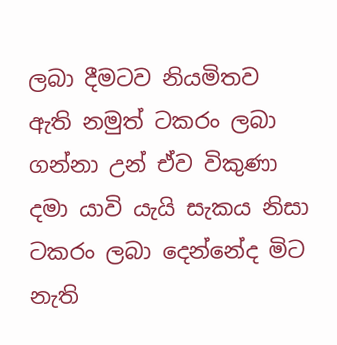ලබා දීමටව නියමිතව ඇති නමුත් ටකරං ලබා ගන්නා උන් ඒව විකුණා දමා යාවි යැයි සැකය නිසා ටකරං ලබා දෙන්නේද මිට නැති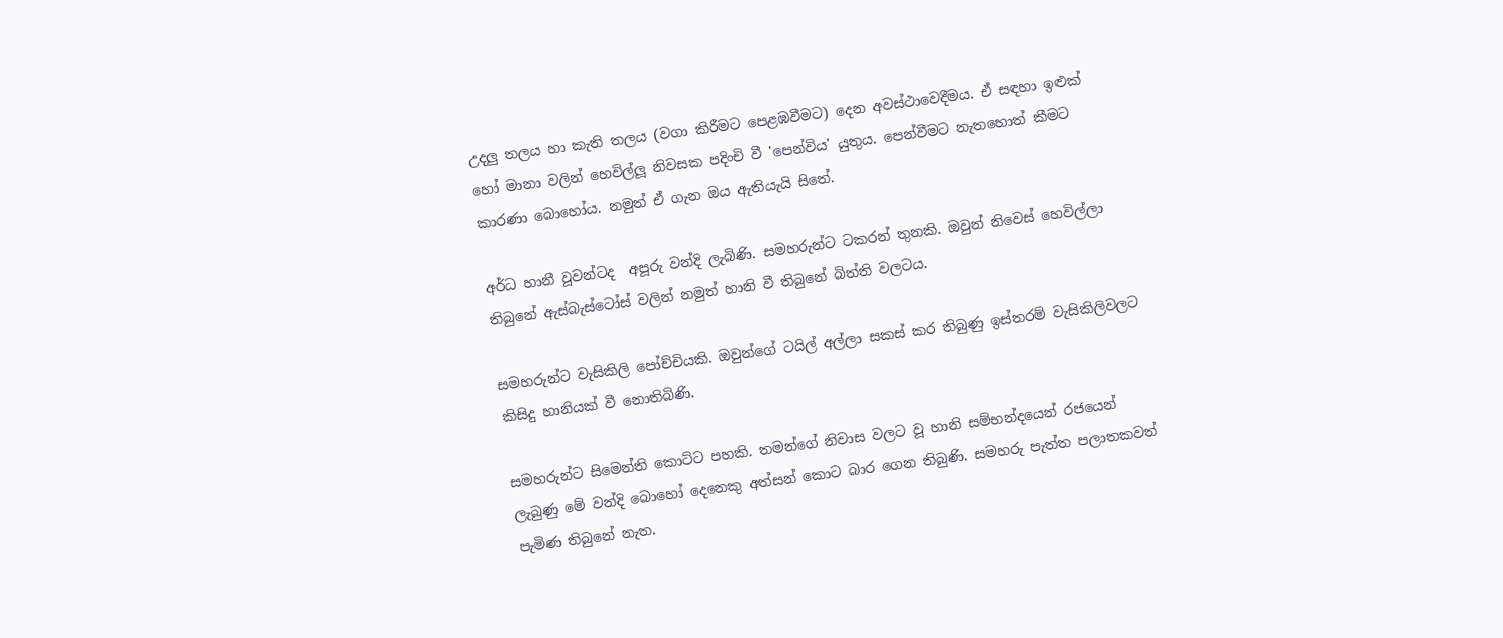උදලු තලය හා කැති තලය (වගා කිරීමට පෙළඹවීමට) දෙන අවස්ථාවෙදීමය. ඒ සඳහා ඉළුක් හෝ මානා වලින් හෙවිල්ලූ නිවසක පදිංචි වී 'පෙන්විය' යුතුය. පෙන්වීමට නැතහොත් කීමට කාරණා බොහෝය. නමුත් ඒ ගැන ඔය ඇතියැයි සිතේ.

අර්ධ හානී වූවන්ටද  අපූරු වන්දි ලැබිණි. සමහරුන්ට ටකරන් තුනකි. ඔවුන් නිවෙස් හෙවිල්ලා තිබුනේ ඇස්බැස්ටෝස් වලින් නමුත් හානි වී තිබුනේ බිත්ති වලටය.

සමහරුන්ට වැසිකිලි පෝච්චියකි. ඔවුන්ගේ ටයිල් අල්ලා සකස් කර තිබුණු ඉස්තරම් වැසිකිලිවලට කිසිදු හානියක් වී නොතිබිණි.

සමහරුන්ට සිමෙන්ති කොට්ට පහකි. තමන්ගේ නිවාස වලට වූ හානි සම්භන්දයෙන් රජයෙන් ලැබුණු මේ වන්දි බොහෝ දෙනෙකු අත්සන් කොට බාර ගෙන තිබුණි. සමහරු පැත්ත පලාතකවත් පැමිණ තිබුනේ නැත.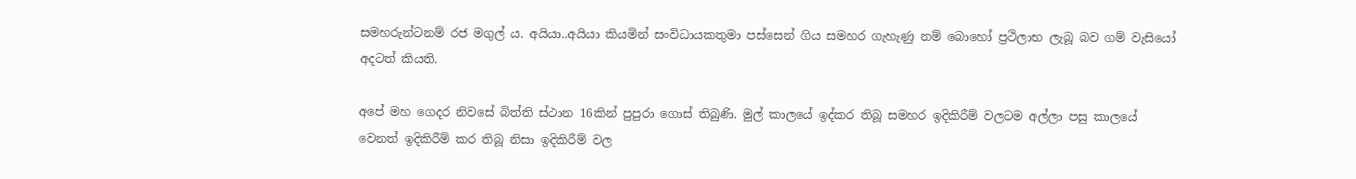සමහරුන්ටනම් රජ මගුල් ය. අයියා..අයියා කියමින් සංවිධායකතුමා පස්සෙන් ගිය සමහර ගැහැණු නම් බොහෝ ප්‍රථිලාභ ලැබූ බව ගම් වැසියෝ අදටත් කියති.

අපේ මහ ගෙදර නිවසේ බිත්ති ස්ථාන 16කින් පුපුරා ගොස් තිබුණි. මුල් කාලයේ ඉද්කර තිබූ සමහර ඉදිකිරීම් වලටම අල්ලා පසු කාලයේ වෙනත් ඉදිකිරීම් කර තිබූ නිසා ඉදිකිරීම් වල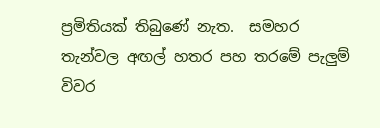ප්‍රමිතියක් තිබුණේ නැත.  සමහර තැන්වල අඟල් හතර පහ තරමේ පැලුම් විවර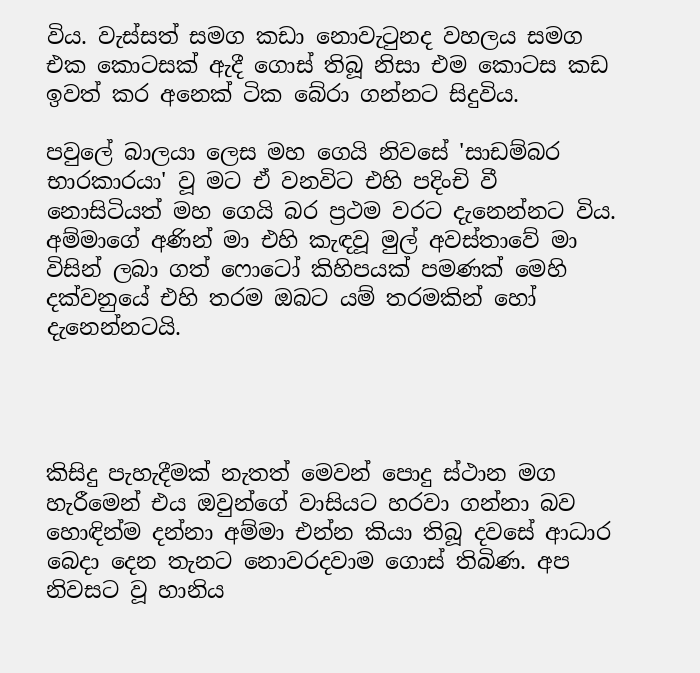විය. වැස්සත් සමග කඩා නොවැටුනද වහලය සමග එක කොටසක් ඇදී ගොස් තිබූ නිසා එම කොටස කඩ ඉවත් කර අනෙක් ටික බේරා ගන්නට සිදුවිය.

පවුලේ බාලයා ලෙස මහ ගෙයි නිවසේ 'සාඩම්බර භාරකාරයා' වූ මට ඒ වනවිට එහි පදිංචි වී නොසිටියත් මහ ගෙයි බර ප්‍රථම වරට දැනෙන්නට විය. අම්මාගේ අණින් මා එහි කැඳවූ මුල් අවස්තාවේ මා විසින් ලබා ගත් ෆොටෝ කිහිපයක් පමණක් මෙහි දක්වනුයේ එහි තරම ඔබට යම් තරමකින් හෝ දැනෙන්නටයි.




කිසිදු පැහැදීමක් නැතත් මෙවන් පොදු ස්ථාන මග හැරීමෙන් එය ඔවුන්ගේ වාසියට හරවා ගන්නා බව හොඳින්ම දන්නා අම්මා එන්න කියා තිබූ දවසේ ආධාර බෙදා දෙන තැනට නොවරදවාම ගොස් තිබිණ. අප නිවසට වූ හානිය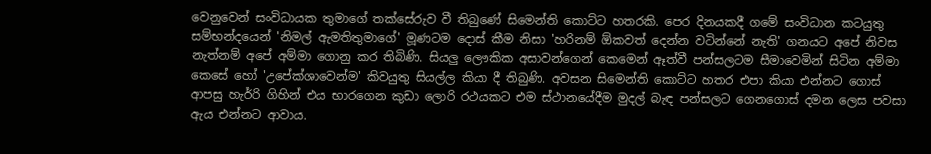වෙනුවෙන් සංවිධායක තුමාගේ තක්සේරුව වී තිබුණේ සිමෙන්ති කොට්ට හතරකි. පෙර දිනයකදී ගමේ සංවිධාන කටයුතු සම්භන්දයෙන් 'නිමල් ඇමතිතුමාගේ' මූණටම දොස් කීම නිසා 'හරිනම් ඕකවත් දෙන්න වටින්නේ නැති' ගනයට අපේ නිවස නැත්නම් අපේ අම්මා ගොනු කර තිබිණි. සියලු ලෞකික අසාවන්ගෙන් කෙමෙන් ඈත්වී පන්සලටම සීමාවෙමින් සිටින අම්මා කෙසේ හෝ 'උපේක්ශාවෙන්ම' කිවයුතු සියල්ල කියා දී තිබුණි. අවසන සිමෙන්ති කොට්ට හතර එපා කියා එන්නට ගොස් ආපසු හැර්‍රි ගිහින් එය භාරගෙන කුඩා ලොරි රථයකට එම ස්ථානයේදීම මුදල් බැඳ පන්සලට ගෙනගොස් දමන ලෙස පවසා ඇය එන්නට ආවාය.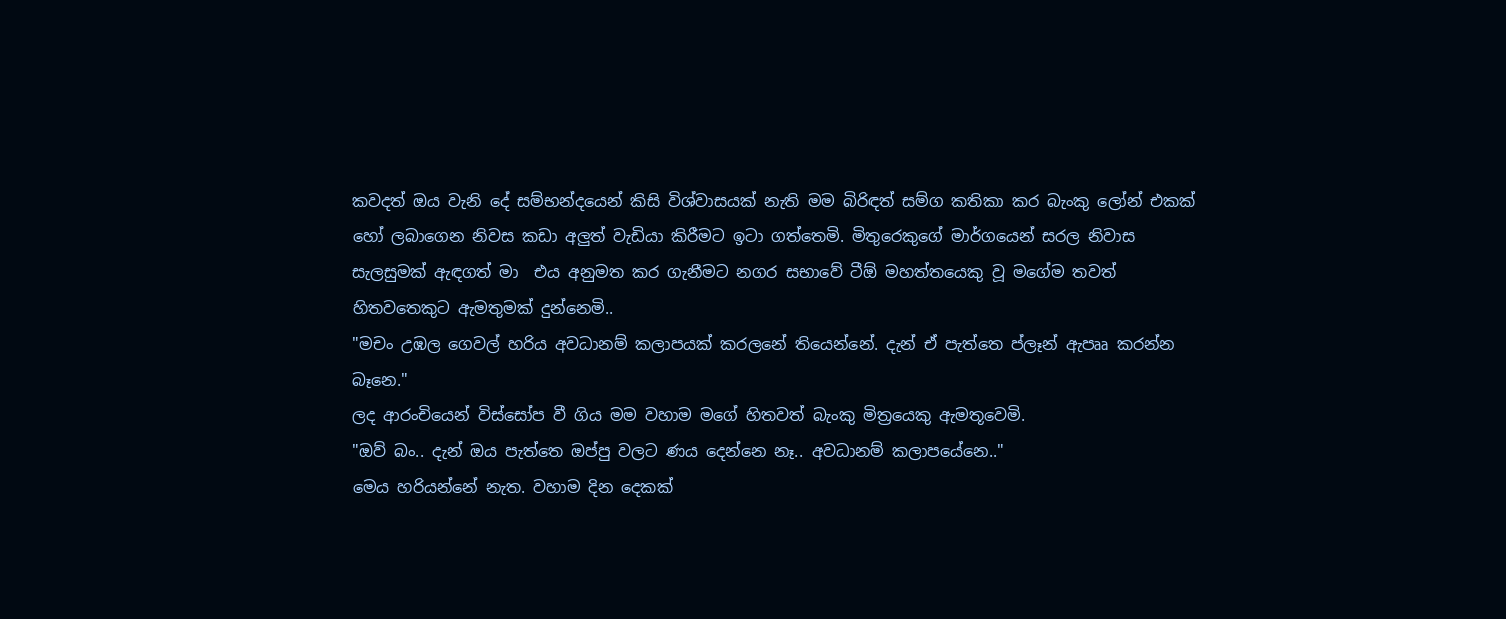කවදත් ඔය වැනි දේ සම්භන්දයෙන් කිසි විශ්වාසයක් නැති මම බිරිඳත් සම්ග කතිකා කර බැංකු ලෝන් එකක් හෝ ලබාගෙන නිවස කඩා අලුත් වැඩියා කිරීමට ඉටා ගත්තෙමි. මිතුරෙකුගේ මාර්ගයෙන් සරල නිවාස සැලසුමක් ඇඳගත් මා  එය අනුමත කර ගැනීමට නගර සභාවේ ටීඕ මහත්තයෙකු වූ මගේම තවත් හිතවතෙකුට ඇමතුමක් දුන්නෙමි..
"මචං උඹල ගෙවල් හරිය අවධානම් කලාපයක් කරලනේ තියෙන්නේ. දැන් ඒ පැත්තෙ ප්ලෑන් ඇපෲ කරන්න බෑනෙ."
ලද ආරංචියෙන් විස්සෝප වී ගිය මම වහාම මගේ හිතවත් බැංකු මිත්‍රයෙකු ඇමතූවෙමි.
"ඔව් බං.. දැන් ඔය පැත්තෙ ඔප්පු වලට ණය දෙන්නෙ නෑ.. අවධානම් කලාපයේනෙ.."
මෙය හරියන්නේ නැත. වහාම දින දෙකක්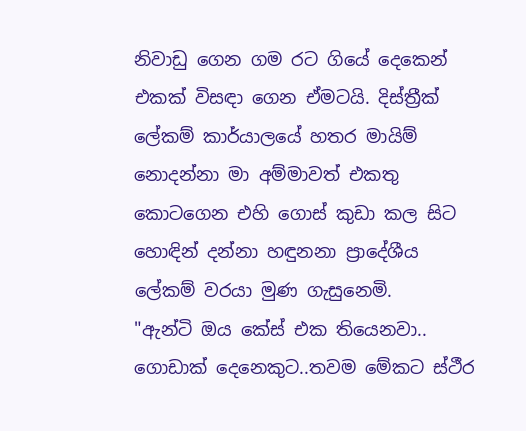නිවාඩු ගෙන ගම රට ගියේ දෙකෙන් එකක් විසඳා ගෙන ඒමටයි. දිස්ත්‍රීක් ලේකම් කාර්යාලයේ හතර මායිම් නොදන්නා මා අම්මාවත් එකතු කොටගෙන එහි ගොස් කුඩා කල සිට හොඳින් දන්නා හඳුනනා ප්‍රාදේශීය ලේකම් වරයා මුණ ගැසුනෙමි.
"ඇන්ටි ඔය කේස් එක තියෙනවා.. ගොඩාක් දෙනෙකුට..තවම මේකට ස්ථීර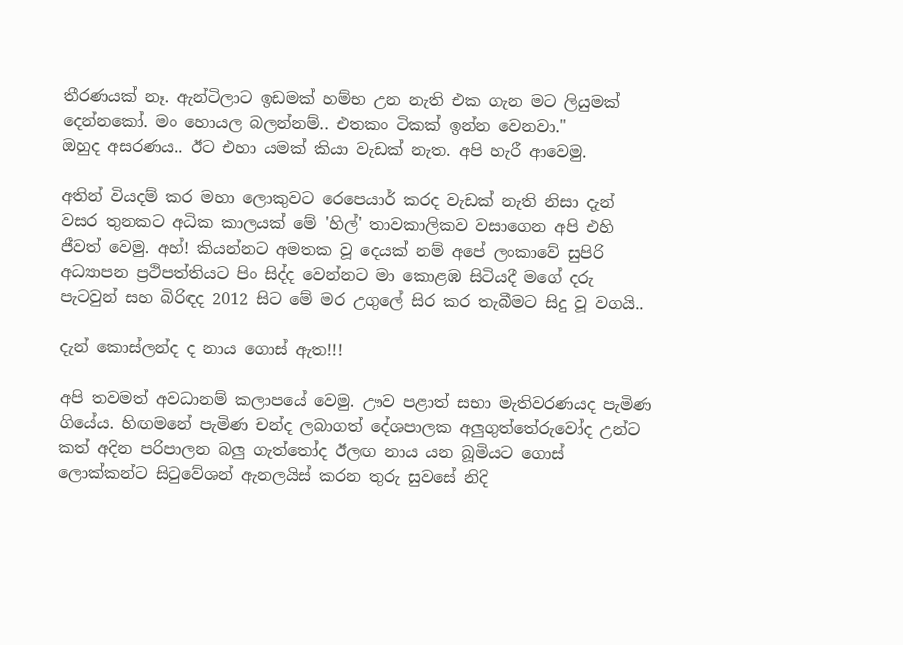තීරණයක් නෑ. ඇන්ටිලාට ඉඩමක් හම්භ උන නැති එක ගැන මට ලියුමක් දෙන්නකෝ. මං හොයල බලන්නම්.. එතකං ටිකක් ඉන්න වෙනවා."
ඔහුද අසරණය.. ඊට එහා යමක් කියා වැඩක් නැත. අපි හැරී ආවෙමු.

අතින් වියදම් කර මහා ලොකුවට රෙපෙයාර් කරද වැඩක් නැති නිසා දැන් වසර තුනකට අධික කාලයක් මේ 'හිල්' තාවකාලිකව වසාගෙන අපි එහි ජීවත් වෙමු. අහ්! කියන්නට අමතක වූ දෙයක් නම් අපේ ලංකාවේ සුපිරි අධ්‍යාපන ප්‍රථිපත්තියට පිං සිද්ද වෙන්නට මා කොළඹ සිටියදී මගේ දරු පැටවුන් සහ බිරිඳද 2012 සිට මේ මර උගුලේ සිර කර තැබීමට සිදු වූ වගයි..

දැන් කොස්ලන්ද ද නාය ගොස් ඇත!!!

අපි තවමත් අවධානම් කලාපයේ වෙමු. ඌව පළාත් සභා මැතිවරණයද පැමිණ ගියේය. හිඟමනේ පැමිණ චන්ද ලබාගත් දේශපාලක අලුගුත්තේරුවෝද උන්ට කත් අදින පරිපාලන බලු ගැත්තෝද ඊලඟ නාය යන බූමියට ගොස් ලොක්කන්ට සිටුවේශන් ඇනලයිස් කරන තුරු සුවසේ නිදි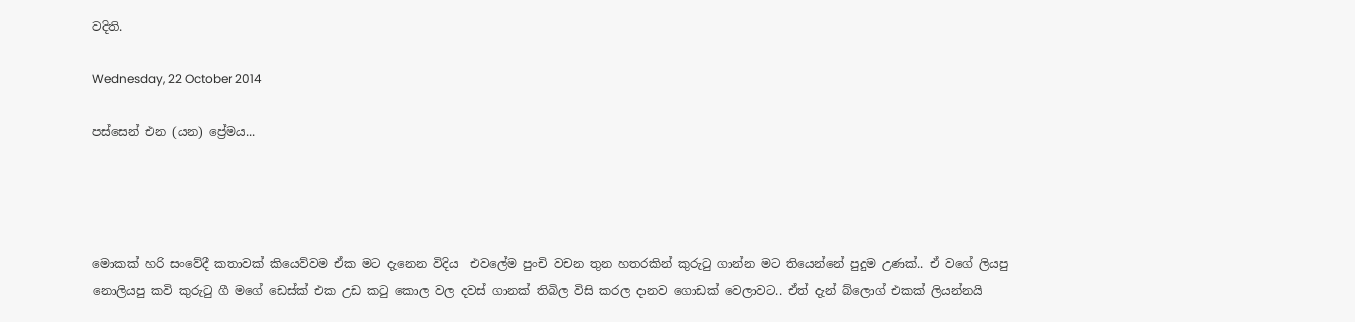වදිති.

Wednesday, 22 October 2014

පස්සෙන් එන (යන) ප්‍රේමය...




මොකක් හරි සංවේදී කතාවක් කියෙව්වම ඒක මට දැනෙන විදිය  එවලේම පුංචි වචන තුන හතරකින් කුරුටු ගාන්න මට තියෙන්නේ පුදුම උණක්.. ඒ වගේ ලියපු නොලියපු කවි කුරුටු ගී මගේ ඩෙස්ක් එක උඩ කටු කොල වල දවස් ගානක් තිබිල විසි කරල දානව ගොඩක් වෙලාවට.. ඒත් දැන් බ්ලොග් එකක් ලියන්නයි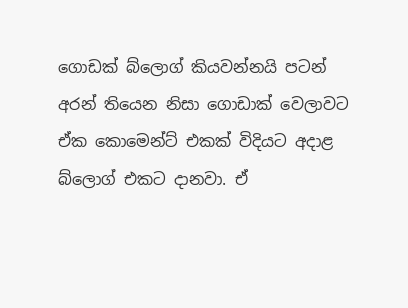ගොඩක් බ්ලොග් කියවන්නයි පටන් අරන් තියෙන නිසා ගොඩාක් වෙලාවට ඒක කොමෙන්ට් එකක් විදියට අදාළ බ්ලොග් එකට දානවා. ඒ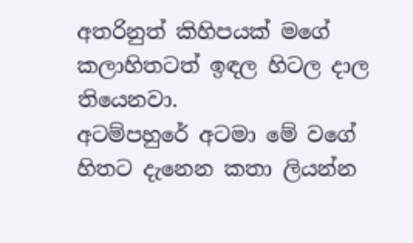අතරිනුත් කිහිපයක් මගේ කලාහිතටත් ඉඳල හිටල දාල තියෙනවා.
අටම්පහුරේ අටමා මේ වගේ හිතට දැනෙන කතා ලියන්න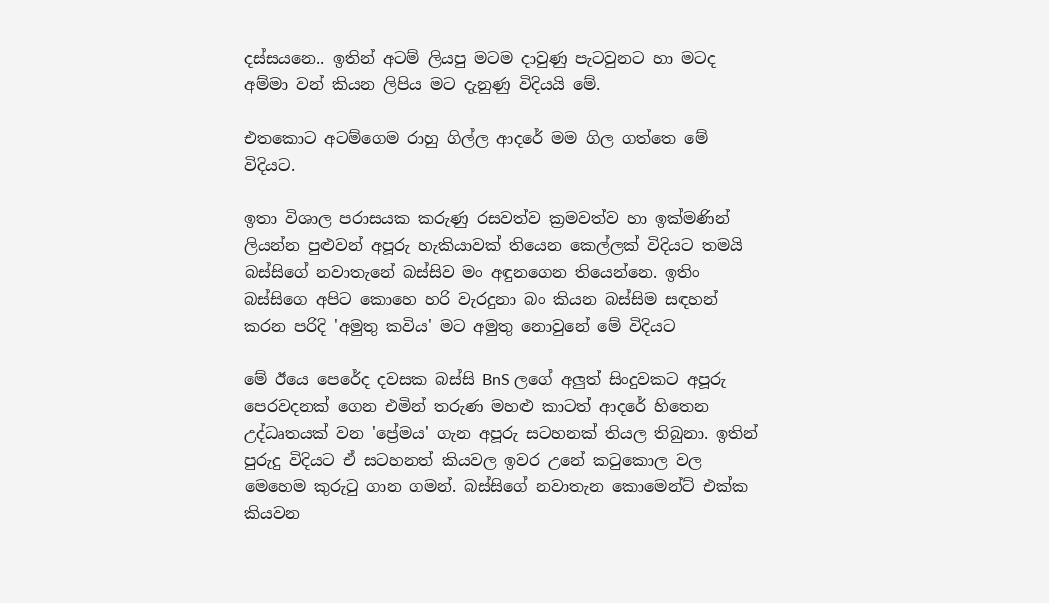දස්සයනෙ.. ඉතින් අටම් ලියපු මටම දාවුණු පැටවුනට හා මටද අම්මා වන් කියන ලිපිය මට දැනුණු විදියයි මේ.

එතකොට අටම්ගෙම රාහු ගිල්ල ආදරේ මම ගිල ගත්තෙ මේ විදියට.

ඉතා විශාල පරාසයක කරුණු රසවත්ව ක්‍රමවත්ව හා ඉක්මණින් ලියන්න පුළුවන් අපූරු හැකියාවක් තියෙන කෙල්ලක් විදියට තමයි බස්සිගේ නවාතැනේ බස්සිව මං අඳුනගෙන තියෙන්නෙ. ඉතිං බස්සිගෙ අපිට කොහෙ හරි වැරදුනා බං කියන බස්සිම සඳහන් කරන පරිදි 'අමුතු කවිය' මට අමුතු නොවුනේ මේ විදියට

මේ ඊයෙ පෙරේද දවසක බස්සි BnS ලගේ අලුත් සිංදුවකට අපූරු පෙරවදනක් ගෙන එමින් තරුණ මහළු කාටත් ආදරේ හිතෙන උද්ධෘතයක් වන 'ප්‍රේමය' ගැන අපූරු සටහනක් තියල තිබුනා. ඉතින් පුරුදු විදියට ඒ සටහනත් කියවල ඉවර උනේ කටුකොල වල මෙහෙම කුරුටු ගාන ගමන්. බස්සිගේ නවාතැන කොමෙන්ට් එක්ක කියවන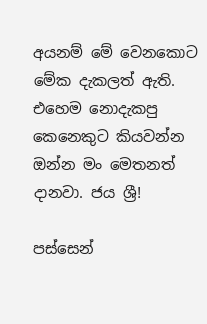අයනම් මේ වෙනකොට මේක දැකලත් ඇති. එහෙම නොදැකපු කෙනෙකුට කියවන්න ඔන්න මං මෙතනත් දානවා. ජය ශ්‍රී!

පස්සෙන්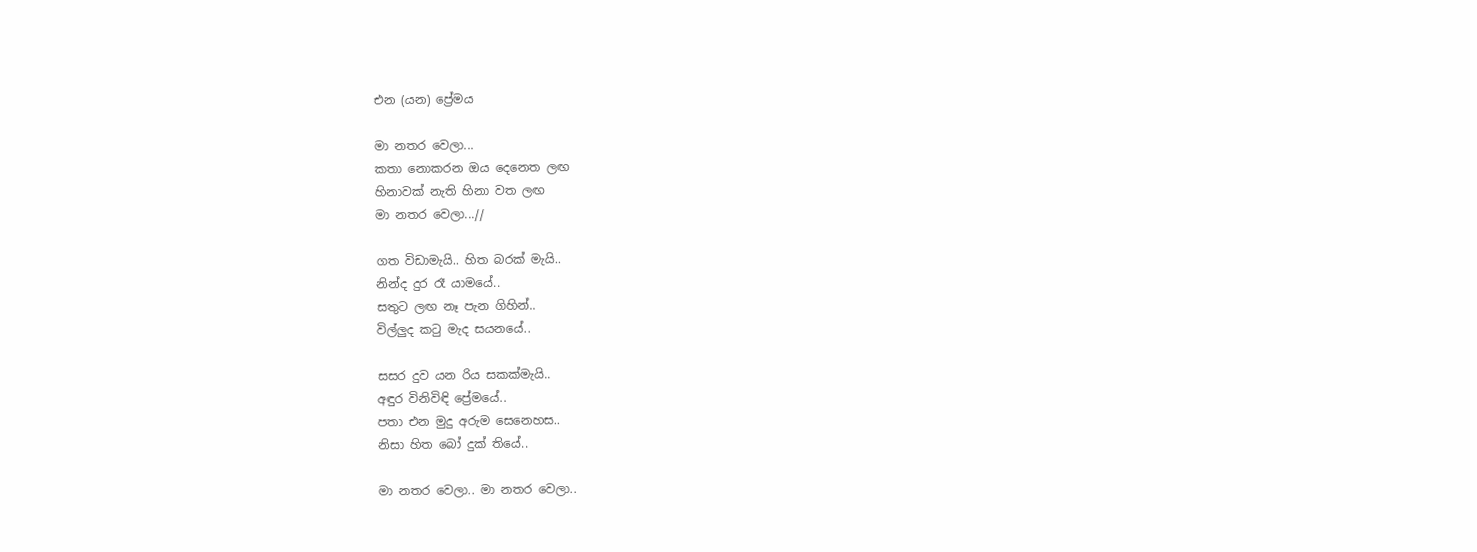එන (යන) ප්‍රේමය

මා නතර වෙලා...
කතා නොකරන ඔය දෙනෙත ලඟ
හිනාවක් නැති හිනා වත ලඟ
මා නතර වෙලා...//

ගත විඩාමැයි.. හිත බරක් මැයි..
නින්ද දුර රෑ යාමයේ..
සතුට ලඟ නෑ පැන ගිහින්..
විල්ලුද කටු මැද සයනයේ..

සසර දුව යන රිය සකක්මැයි..
අඳුර විනිවිඳි ප්‍රේමයේ..
පතා එන මුදු අරුම සෙනෙහස..
නිසා හිත බෝ දුක් තියේ..

මා නතර වෙලා.. මා නතර වෙලා..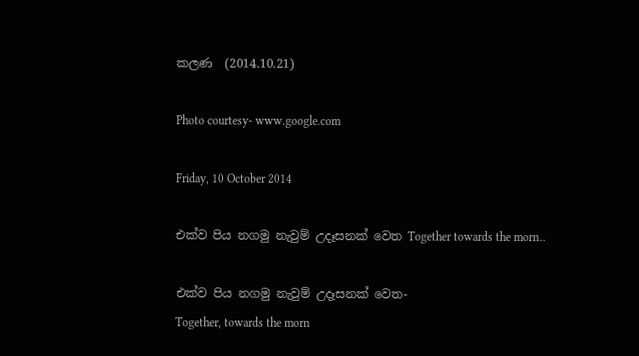කලණ  (2014.10.21)

Photo courtesy- www.google.com

Friday, 10 October 2014

එක්ව පිය නගමු නැවුම් උදෑසනක් වෙත Together towards the morn..

එක්ව පිය නගමු නැවුම් උදෑසනක් වෙත-                                           Together, towards the morn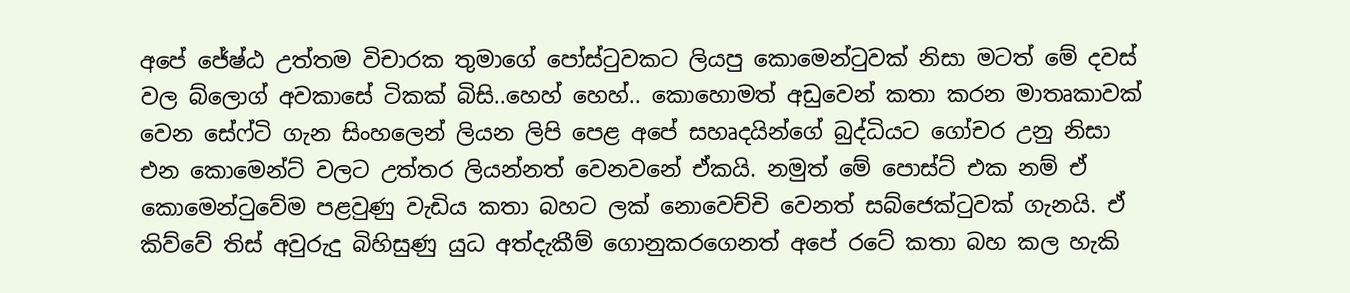අපේ ජේෂ්ඨ උත්තම විචාරක තුමාගේ පෝස්ටුවකට ලියපු කොමෙන්ටුවක් නිසා මටත් මේ දවස් වල බ්ලොග් අවකාසේ ටිකක් බිසි..හෙහ් හෙහ්.. කොහොමත් අඩුවෙන් කතා කරන මාතෘකාවක් වෙන සේෆ්ටි ගැන සිංහලෙන් ලියන ලිපි පෙළ අපේ සහෘදයින්ගේ බුද්ධියට ගෝචර උනු නිසා එන කොමෙන්ට් වලට උත්තර ලියන්නත් වෙනවනේ ඒකයි. නමුත් මේ පොස්ට් එක නම් ඒ කොමෙන්ටුවේම පළවුණු වැඩිය කතා බහට ලක් නොවෙච්චි වෙනත් සබ්ජෙක්ටුවක් ගැනයි. ඒ කිව්වේ තිස් අවුරුදු බිහිසුණු යුධ අත්දැකීම් ගොනුකරගෙනත් අපේ රටේ කතා බහ කල හැකි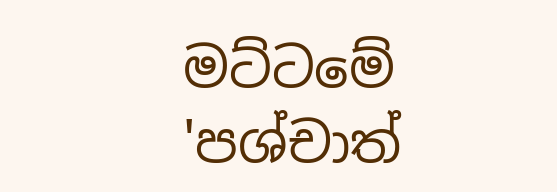මට්ටමේ 'පශ්චාත්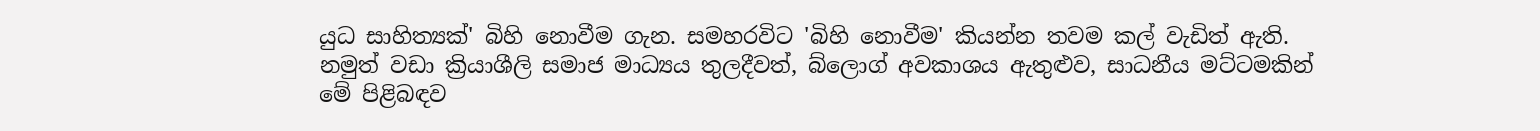යුධ සාහිත්‍යක්' බිහි නොවීම ගැන. සමහරවිට 'බිහි නොවීම' කියන්න තවම කල් වැඩිත් ඇති. නමුත් වඩා ක්‍රියාශීලි සමාජ මාධ්‍යය තුලදීවත්, බ්ලොග් අවකාශය ඇතුළුව, සාධනීය මට්ටමකින් මේ පිළිබඳව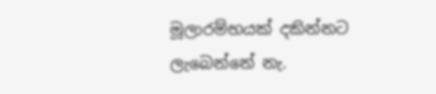මූලාරම්භයක් දකින්නට ලැබෙන්නේ නැ.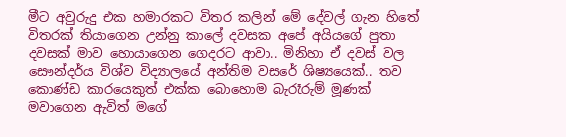මීට අවුරුදු එක හමාරකට විතර කලින් මේ දේවල් ගැන හිතේ විතරක් තියාගෙන උන්නු කාලේ දවසක අපේ අයියගේ පුතා දවසක් මාව හොයාගෙන ගෙදරට ආවා.. මිනිහා ඒ දවස් වල සෞන්දර්ය විශ්ව විද්‍යාලයේ අන්තිම වසරේ ශිෂ්‍යයෙක්.. තව කොණ්ඩ කාරයෙකුත් එක්ක බොහොම බැරෑරුම් මූණක් මවාගෙන ඇවිත් මගේ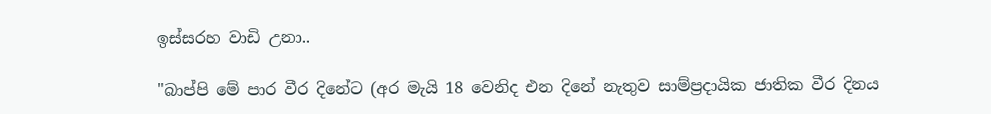ඉස්සරහ වාඩි උනා..

"බාප්පි මේ පාර වීර දිනේට (අර මැයි 18 වෙනිද එන දිනේ නැතුව සාම්ප්‍රදායික ජාතික වීර දිනය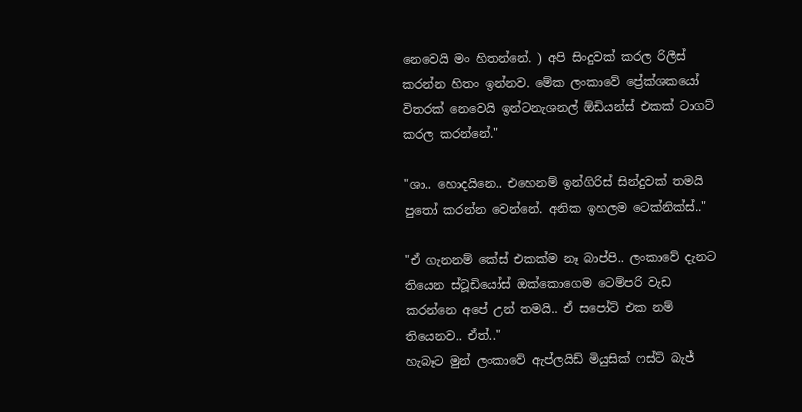නෙවෙයි මං හිතන්නේ. ) අපි සිංදුවක් කරල රිලීස් කරන්න හිතං ඉන්නව. මේක ලංකාවේ ප්‍රේක්ශකයෝ විතරක් නෙවෙයි ඉන්ටනැශනල් ඕඩියන්ස් එකක් ටාගට් කරල කරන්නේ."

"ශා.. හොදයිනෙ.. එහෙනම් ඉන්ගිරිස් සින්දුවක් තමයි පුතෝ කරන්න වෙන්නේ. අනික ඉහලම ටෙක්නික්ස්.."

"ඒ ගැනනම් කේස් එකක්ම නෑ බාප්පි.. ලංකාවේ දැනට තියෙන ස්ටූඩියෝස් ඔක්කොගෙම ටෙම්පරි වැඩ කරන්නෙ අපේ උන් තමයි.. ඒ සපෝට් එක නම් තියෙනව.. ඒත්.."
හැබෑට මුන් ලංකාවේ ඇප්ලයිඩ් මියුසික් ෆස්ට් බැජ්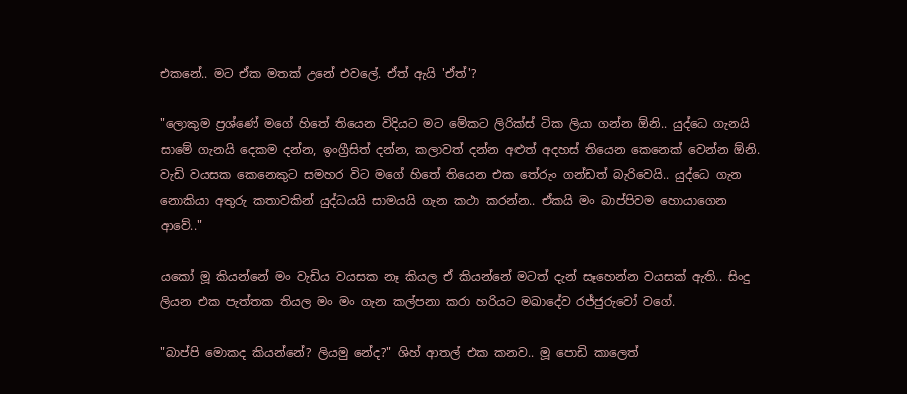එකනේ.. මට ඒක මතක් උනේ එවලේ. ඒත් ඇයි 'ඒත්'?

"ලොකුම ප්‍රශ්ණේ මගේ හිතේ තියෙන විදියට මට මේකට ලිරික්ස් ටික ලියා ගන්න ඕනි.. යුද්ධෙ ගැනයි සාමේ ගැනයි දෙකම දන්න, ඉංග්‍රීසිත් දන්න, කලාවත් දන්න අළුත් අදහස් තියෙන කෙනෙක් වෙන්න ඕනි. වැඩි වයසක කෙනෙකුට සමහර විට මගේ හිතේ තියෙන එක තේරුං ගන්ඩත් බැරිවෙයි.. යුද්ධෙ ගැන නොකියා අතුරු කතාවකින් යුද්ධයයි සාමයයි ගැන කථා කරන්න.. ඒකයි මං බාප්පිවම හොයාගෙන ආවේ.."

යකෝ මූ කියන්නේ මං වැඩිය වයසක නෑ කියල ඒ කියන්නේ මටත් දැන් සෑහෙන්න වයසක් ඇති.. සිංදු ලියන එක පැත්තක තියල මං මං ගැන කල්පනා කරා හරියට මඛාදේව රජ්ජුරුවෝ වගේ.

"බාප්පි මොකද කියන්නේ? ලියමු නේද?" ශිහ් ආතල් එක කනව.. මූ පොඩි කාලෙත්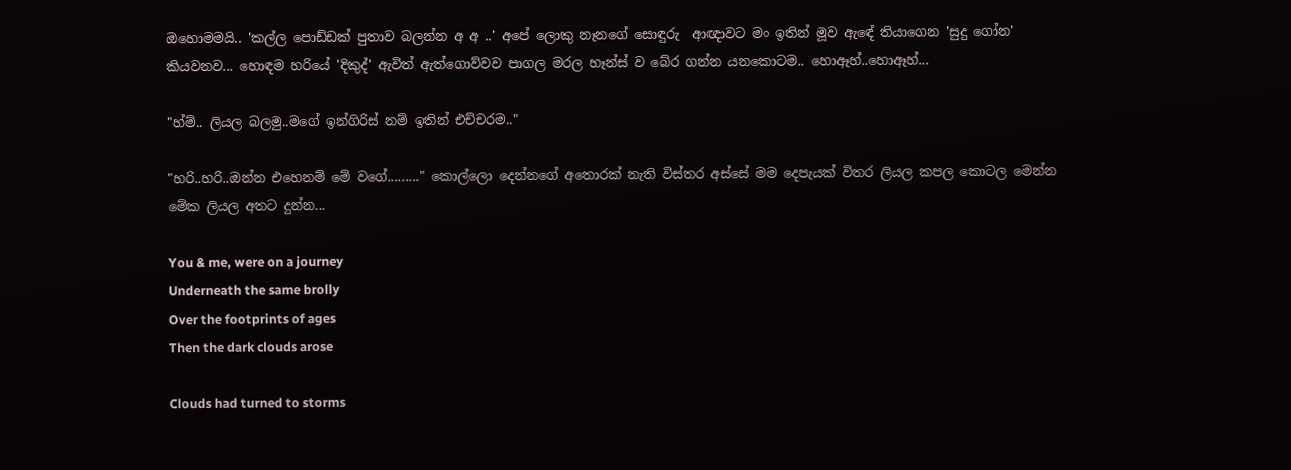ඔහොමමයි.. 'කල්ල පොඩ්ඩක් පුතාව බලන්න අ අ ..' අපේ ලොකු නෑනගේ සොඳුරු  ආඥාවට මං ඉතින් මූව ඇඳේ තියාගෙන 'සුදු ගෝන' කියවනව... හොඳම හරියේ 'දිකුද්' ඇවිත් ඇත්ගොව්වව පාගල මරල හෑන්ස් ව බේර ගන්න යනකොටම.. හොඈහ්..හොඈහ්...

"හ්ම්.. ලියල බලමු..මගේ ඉන්ගිරිස් නම් ඉතින් එච්චරම.."

"හරි..හරි..ඔන්න එහෙනම් මේ වගේ........." කොල්ලො දෙන්නගේ අතොරක් නැති විස්තර අස්සේ මම දෙපැයක් විතර ලියල කපල කොටල මෙන්න මේක ලියල අතට දුන්න...

You & me, were on a journey
Underneath the same brolly
Over the footprints of ages
Then the dark clouds arose

Clouds had turned to storms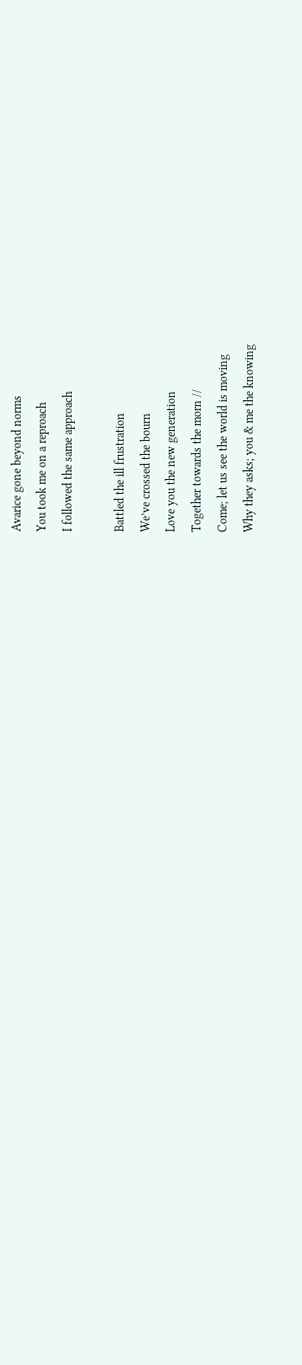Avarice gone beyond norms
You took me on a reproach
I followed the same approach

Battled the ill frustration
We’ve crossed the bourn
Love you the new generation
Together towards the morn //
Come; let us see the world is moving
Why they asks; you & me the knowing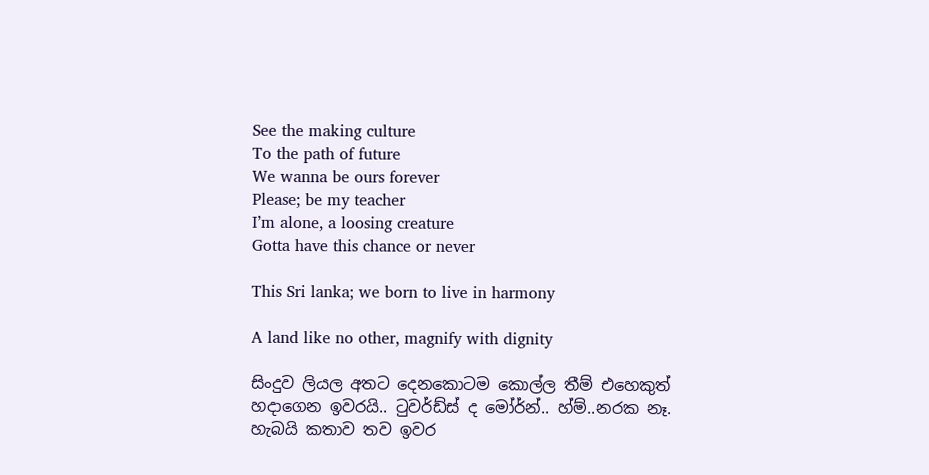See the making culture
To the path of future
We wanna be ours forever
Please; be my teacher
I’m alone, a loosing creature
Gotta have this chance or never

This Sri lanka; we born to live in harmony

A land like no other, magnify with dignity

සිංදුව ලියල අතට දෙනකොටම කොල්ල තීම් එහෙකුත් හදාගෙන ඉවරයි.. ටුවර්ඩ්ස් ද මෝර්න්.. හ්ම්..නරක නෑ. හැබයි කතාව තව ඉවර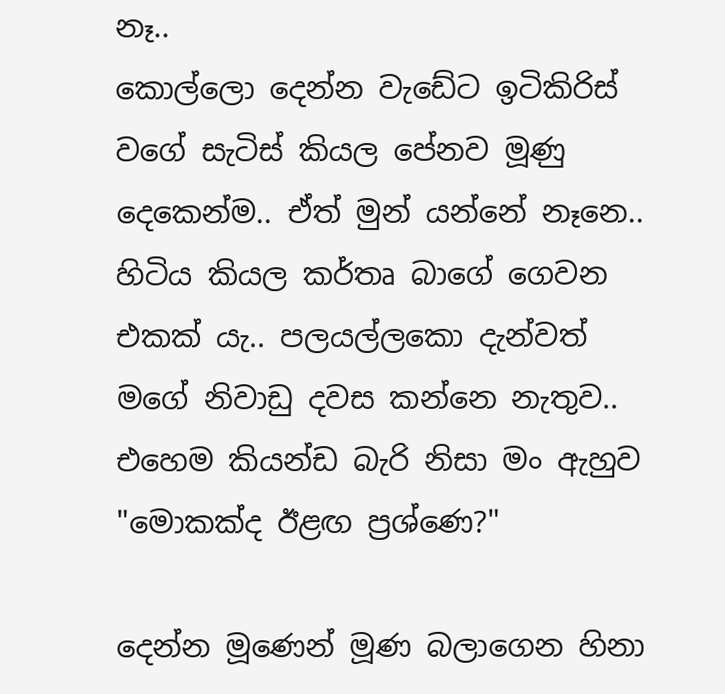නෑ..
කොල්ලො දෙන්න වැඩේට ඉටිකිරිස් වගේ සැටිස් කියල පේනව මූණු දෙකෙන්ම.. ඒත් මුන් යන්නේ නෑනෙ.. හිටිය කියල කර්තෘ බාගේ ගෙවන එකක් යැ.. පලයල්ලකො දැන්වත් මගේ නිවාඩු දවස කන්නෙ නැතුව.. එහෙම කියන්ඩ බැරි නිසා මං ඇහුව "මොකක්ද ඊළඟ ප්‍රශ්ණෙ?"

දෙන්න මූණෙන් මූණ බලාගෙන හිනා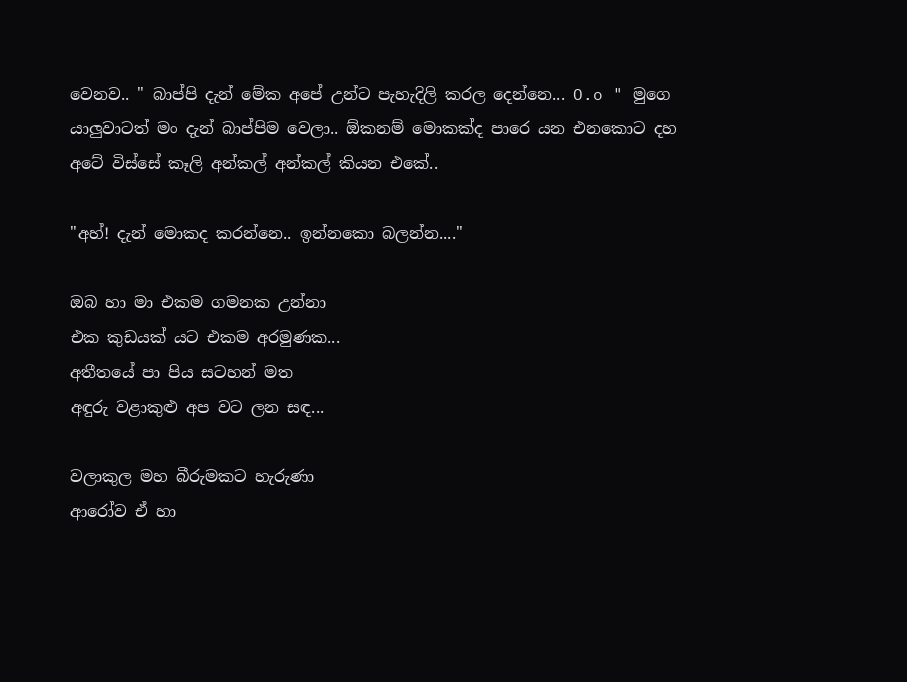වෙනව.. " බාප්පි දැන් මේක අපේ උන්ට පැහැදිලි කරල දෙන්නෙ... O.o " මුගෙ යාලුවාටත් මං දැන් බාප්පිම වෙලා.. ඕකනම් මොකක්ද පාරෙ යන එනකොට දහ අටේ විස්සේ කෑලි අන්කල් අන්කල් කියන එකේ..

"අහ්! දැන් මොකද කරන්නෙ.. ඉන්නකො බලන්න...."

ඔබ හා මා එකම ගමනක උන්නා
එක කුඩයක් යට එකම අරමුණක...
අතීතයේ පා පිය සටහන් මත
අඳුරු වළාකුළු අප වට ලන සඳ...

වලාකුල මහ බීරුමකට හැරුණා
ආරෝව ඒ හා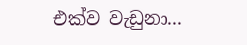එක්ව වැඩුනා...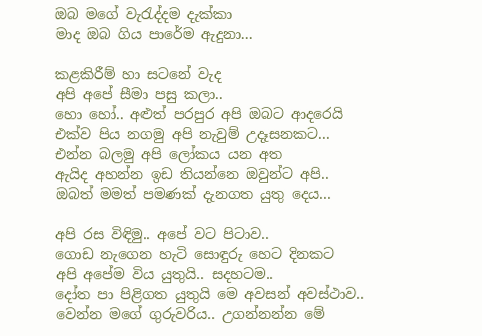ඔබ මගේ වැරැද්දම දැක්කා
මාද ඔබ ගිය පාරේම ඇදුනා...

කළකිරීම් හා සටනේ වැද
අපි අපේ සීමා පසු කලා..
හො හෝ.. අළුත් පරපුර අපි ඔබට ආදරෙයි
එක්ව පිය නගමු අපි නැවුම් උදෑසනකට...
එන්න බලමු අපි ලෝකය යන අත
ඇයිද අහන්න ඉඩ තියන්නෙ ඔවුන්ට අපි..
ඔබත් මමත් පමණක් දැනගත යුතු දෙය...

අපි රස විඳිමු.. අපේ වට පිටාව..
ගොඩ නැගෙන හැටි සොඳුරු හෙට දිනකට
අපි අපේම විය යුතුයි.. සදහටම..
දෝත පා පිළිගත යුතුයි මෙ අවසන් අවස්ථාව..
වෙන්න මගේ ගුරුවරිය.. උගන්නන්න මේ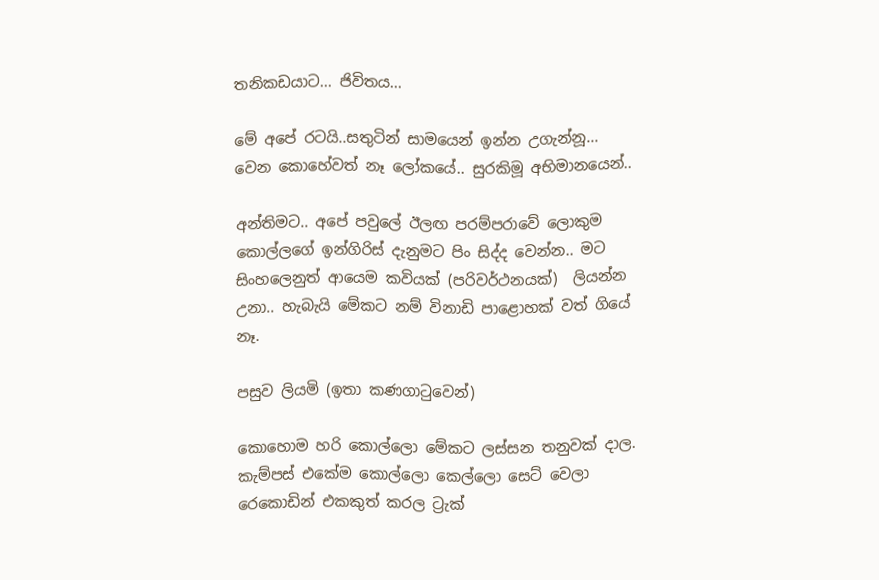තනිකඩයාට... ජිවිතය...

මේ අපේ රටයි..සතුටින් සාමයෙන් ඉන්න උගැන්නූ...
වෙන කොහේවත් නෑ ලෝකයේ.. සුරකිමූ අභිමානයෙන්..

අන්තිමට.. අපේ පවුලේ ඊලඟ පරම්පරාවේ ලොකුම කොල්ලගේ ඉන්ගිරිස් දැනුමට පිං සිද්ද වෙන්න.. මට සිංහලෙනුත් ආයෙම කවියක් (පරිවර්ථනයක්)  ලියන්න උනා.. හැබැයි මේකට නම් විනාඩි පාළොහක් වත් ගියේ නෑ.

පසුව ලියමි (ඉතා කණගාටුවෙන්)

කොහොම හරි කොල්ලො මේකට ලස්සන තනුවක් දාල. කැම්පස් එකේම කොල්ලො කෙල්ලො සෙට් වෙලා රෙකොඩින් එකකුත් කරල ට්‍රැක්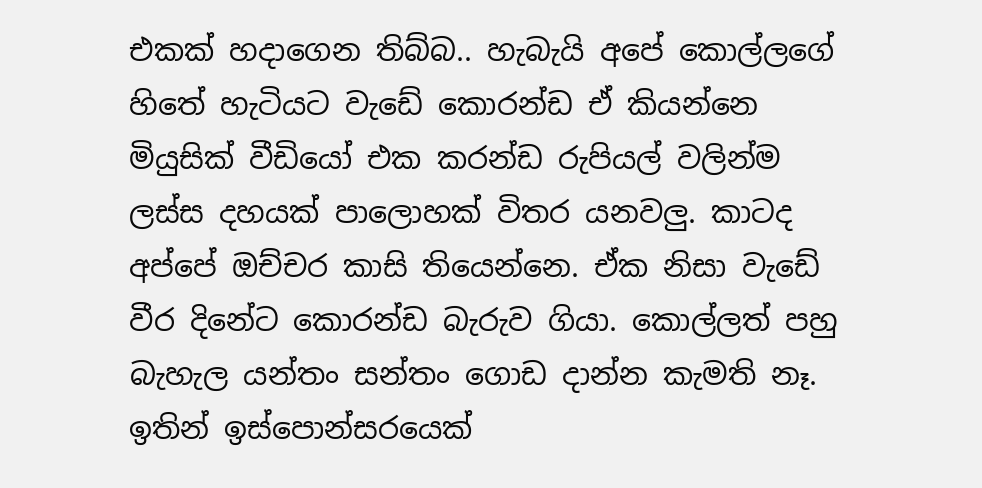එකක් හදාගෙන තිබ්බ.. හැබැයි අපේ කොල්ලගේ හිතේ හැටියට වැඩේ කොරන්ඩ ඒ කියන්නෙ මියුසික් වීඩියෝ එක කරන්ඩ රුපියල් වලින්ම ලස්ස දහයක් පාලොහක් විතර යනවලු. කාටද අප්පේ ඔච්චර කාසි තියෙන්නෙ. ඒක නිසා වැඩේ වීර දිනේට කොරන්ඩ බැරුව ගියා. කොල්ලත් පහු බැහැල යන්තං සන්තං ගොඩ දාන්න කැමති නෑ. ඉතින් ඉස්පොන්සරයෙක්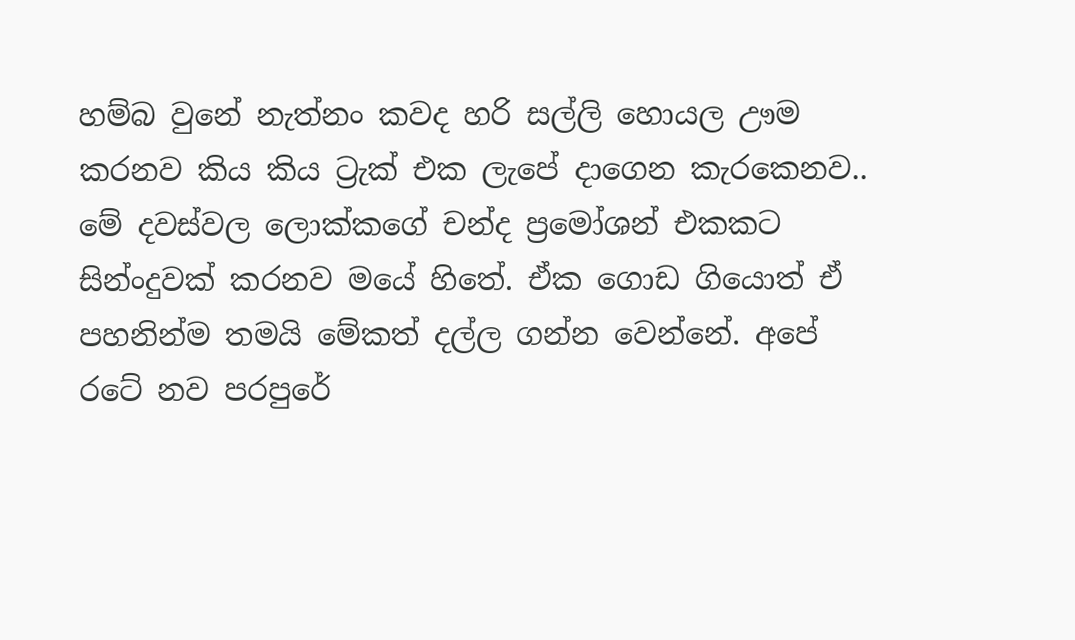හම්බ වුනේ නැත්නං කවද හරි සල්ලි හොයල ඌම කරනව කිය කිය ට්‍රැක් එක ලැපේ දාගෙන කැරකෙනව.. මේ දවස්වල ලොක්කගේ චන්ද ප්‍රමෝශන් එකකට සින්ංදුවක් කරනව මයේ හිතේ. ඒක ගොඩ ගියොත් ඒ පහනින්ම තමයි මේකත් දල්ල ගන්න වෙන්නේ. අපේ රටේ නව පරපුරේ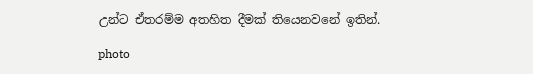උන්ට ඒතරම්ම අතහිත දීමක් තියෙනවනේ ඉතින්.

photo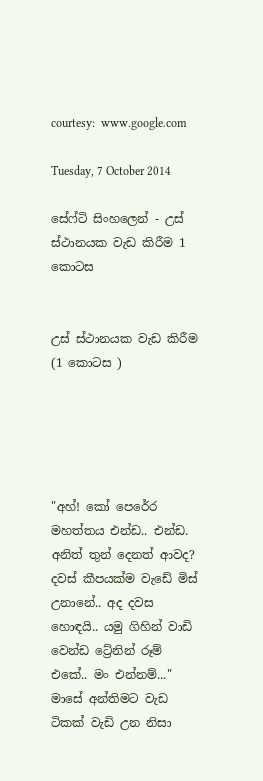courtesy:  www.google.com

Tuesday, 7 October 2014

සේෆ්ටි සිංහලෙන් - උස් ස්ථානයක වැඩ කිරීම 1 කොටස


උස් ස්ථානයක වැඩ කිරීම (1 කොටස )





"අහ්! කෝ පෙරේර මහත්තය එන්ඩ.. එන්ඩ. අනිත් තුන් දෙනත් ආවද? දවස් කීපයක්ම වැඩේ මිස් උනානේ.. අද දවස හොඳයි.. යමු ගිහින් වාඩි වෙන්ඩ ට්‍රේනින් රූම් එකේ.. මං එන්නම්..." මාසේ අන්තිමට වැඩ ටිකක් වැඩි උන නිසා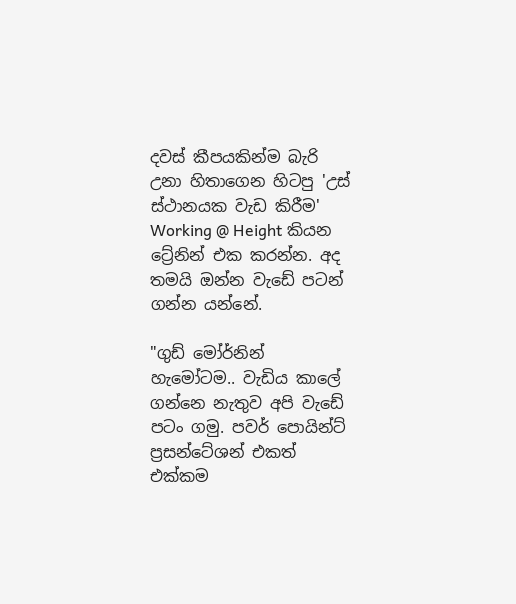දවස් කීපයකින්ම බැරි උනා හිතාගෙන හිටපු 'උස් ස්ථානයක වැඩ කිරීම' Working @ Height කියන ට්‍රේනින් එක කරන්න. අද තමයි ඔන්න වැඩේ පටන් ගන්න යන්නේ.

"ගුඩ් මෝර්නින් හැමෝටම.. වැඩිය කාලේ ගන්නෙ නැතුව අපි වැඩේ පටං ගමු. පවර් පොයින්ට් ප්‍රසන්ටේශන් එකත් එක්කම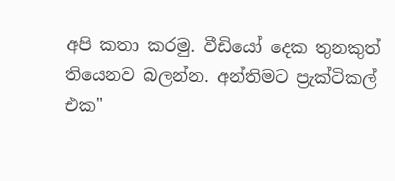අපි කතා කරමු. වීඩියෝ දෙක තුනකුත් තියෙනව බලන්න. අන්තිමට ප්‍රැක්ටිකල් එක"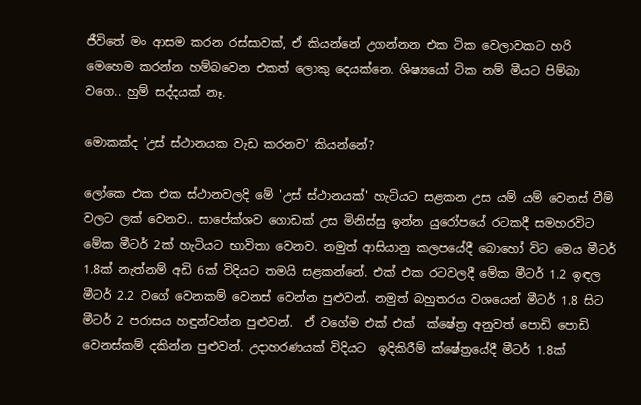ජීවිතේ මං ආසම කරන රස්සාවක්, ඒ කියන්නේ උගන්නන එක ටික වෙලාවකට හරි මෙහෙම කරන්න හම්බවෙන එකත් ලොකු දෙයක්නෙ. ශිෂ්‍යයෝ ටික නම් මීයට පිම්බා වගෙ.. හුම් සද්දයක් නෑ.

මොකක්ද 'උස් ස්ථානයක වැඩ කරනව' කියන්නේ?

ලෝකෙ එක එක ස්ථානවලදි මේ 'උස් ස්ථානයක්' හැටියට සළකන උස යම් යම් වෙනස් වීම් වලට ලක් වෙනව.. සාපේක්ශව ගොඩක් උස මිනිස්සු ඉන්න යුරෝපයේ රටකදී සමහරවිට මේක මීටර් 2ක් හැටියට භාවිතා වෙනව. නමුත් ආසියානු කලපයේදී බොහෝ විට මෙය මීටර් 1.8ක් නැත්නම් අඩි 6ක් විදියට තමයි සළකන්නේ. එක් එක රටවලදී මේක මීටර් 1.2 ඉඳල මීටර් 2.2 වගේ වෙනකම් වෙනස් වෙන්න පුළුවන්. නමුත් බහුතරය වශයෙන් මීටර් 1.8 සිට මීටර් 2 පරාසය හඳුන්වන්න පුළුවන්.  ඒ වගේම එක් එක්  ක්ෂේත්‍ර අනුවත් පොඩි පොඩි වෙනස්කම් දකින්න පුළුවන්. උදාහරණයක් විදියට  ඉදිකිරීම් ක්ෂේත්‍රයේදී මීටර් 1.8ක්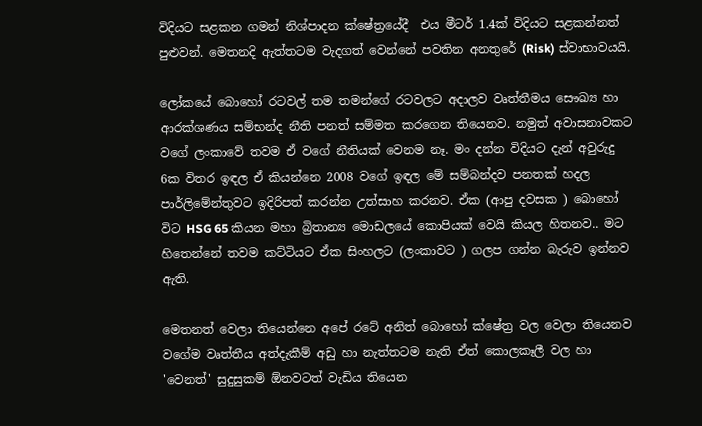විදියට සළකන ගමන් නිශ්පාදන ක්ෂේත්‍රයේදී  එය මීටර් 1.4ක් විදියට සළකන්නත් පුළුවන්. මෙතනදි ඇත්තටම වැදගත් වෙන්නේ පවතින අනතුරේ (Risk) ස්වාභාවයයි.

ලෝකයේ බොහෝ රටවල් තම තමන්ගේ රටවලට අදාලව වෘත්තීමය සෞඛ්‍ය හා ආරක්ශණය සම්භන්ද නීති පනත් සම්මත කරගෙන තියෙනව. නමුත් අවාසනාවකට වගේ ලංකාවේ තවම ඒ වගේ නීතියක් වෙනම නෑ. මං දන්න විදියට දැන් අවුරුදු 6ක විතර ඉඳල ඒ කියන්නෙ 2008 වගේ ඉඳල මේ සම්බන්දව පනතක් හදල පාර්ලිමේන්තුවට ඉදිරිපත් කරන්න උත්සාහ කරනව. ඒක (ආපු දවසක ) බොහෝ විට HSG 65 කියන මහා බ්‍රිතාන්‍ය මොඩලයේ කොපියක් වෙයි කියල හිතනව.. මට හිතෙන්නේ තවම කට්ටියට ඒක සිංහලට (ලංකාවට ) ගලප ගන්න බැරුව ඉන්නව ඇති.

මෙතනත් වෙලා තියෙන්නෙ අපේ රටේ අනිත් බොහෝ ක්ෂේත්‍ර වල වෙලා තියෙනව වගේම වෘත්තීය අත්දැකීම් අඩු හා නැත්තටම නැති ඒත් කොලකෑලී වල හා 'වෙනත්' සුදුසුකම් ඕනවටත් වැඩිය තියෙන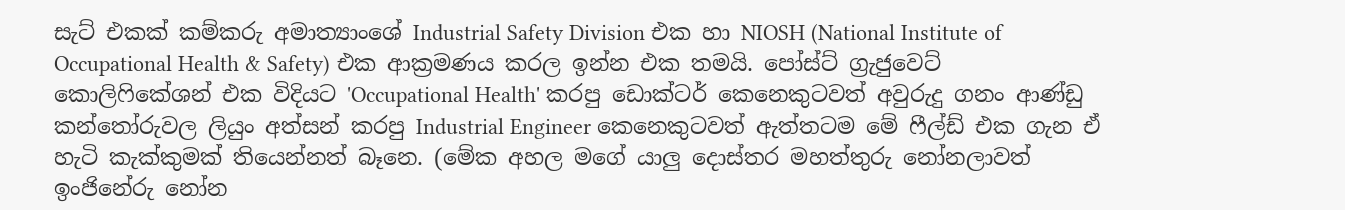සැට් එකක් කම්කරු අමාත්‍යාංශේ Industrial Safety Division එක හා NIOSH (National Institute of Occupational Health & Safety) එක ආක්‍රමණය කරල ඉන්න එක තමයි. පෝස්ට් ග්‍රැජුවෙට් කොලිෆිකේශන් එක විදියට 'Occupational Health' කරපු ඩොක්ටර් කෙනෙකුටවත් අවුරුදු ගනං ආණ්ඩු කන්තෝරුවල ලියුං අත්සන් කරපු Industrial Engineer කෙනෙකුටවත් ඇත්තටම මේ ෆීල්ඩ් එක ගැන ඒ හැටි කැක්කුමක් තියෙන්නත් බෑනෙ. (මේක අහල මගේ යාලු දොස්තර මහත්තුරු නෝනලාවත් ඉංජිනේරු නෝන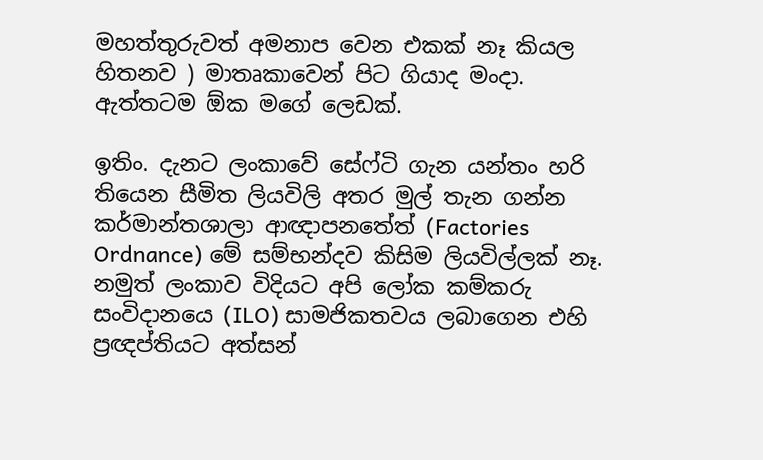මහත්තුරුවත් අමනාප වෙන එකක් නෑ කියල හිතනව ) මාතෘකාවෙන් පිට ගියාද මංදා. ඇත්තටම ඕක මගේ ලෙඩක්.

ඉතිං. දැනට ලංකාවේ සේෆ්ටි ගැන යන්තං හරි තියෙන සීමිත ලියවිලි අතර මුල් තැන ගන්න කර්මාන්තශාලා ආඥාපනතේත් (Factories Ordnance) මේ සම්භන්දව කිසිම ලියවිල්ලක් නෑ. නමුත් ලංකාව විදියට අපි ලෝක කම්කරු සංවිදානයෙ (ILO) සාමජිකතවය ලබාගෙන එහි ප්‍රඥප්තියට අත්සන්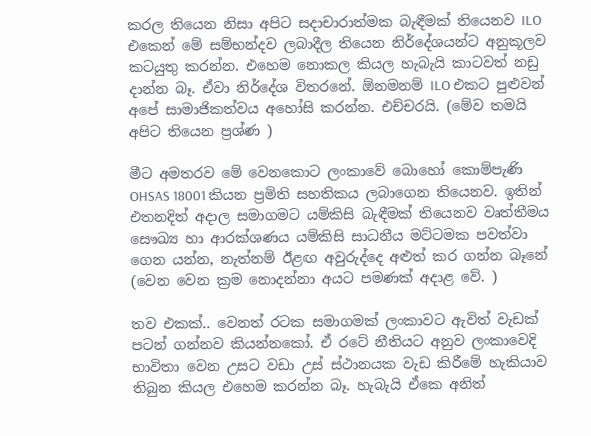කරල තියෙන නිසා අපිට සදාචාරාත්මක බැඳීමක් තියෙනව ILO එකෙන් මේ සම්භන්දව ලබාදීල තියෙන නිර්දේශයන්ට අනුකූලව කටයුතු කරන්න. එහෙම නොකල කියල හැබැයි කාටවත් නඩු දාන්න බෑ. ඒවා නිර්දේශ විතරනේ. ඕනමනම් ILO එකට පුළුවන් අපේ සාමාජිකත්වය අහෝසි කරන්න. එච්චරයි. (මේව තමයි අපිට තියෙන ප්‍රශ්ණ )

මීට අමතරව මේ වෙනකොට ලංකාවේ බොහෝ කොම්පැණි OHSAS 18001 කියන ප්‍රමිති සහතිකය ලබාගෙන තියෙනව. ඉතින් එතනදිත් අදාල සමාගමට යම්කිසි බැඳීමක් තියෙනව වෘත්තීමය සෞඛ්‍ය හා ආරක්ශණය යම්කිසි සාධනීය මට්ටමක පවත්වා ගෙන යන්න, නැත්නම් ඊළඟ අවුරුද්දෙ අළුත් කර ගන්න බෑනේ (වෙන වෙන ක්‍රම නොදන්නා අයට පමණක් අදාළ වේ. )

තව එකක්.. වෙනත් රටක සමාගමක් ලංකාවට ඇවිත් වැඩක් පටන් ගන්නව කියන්නකෝ. ඒ රටේ නීතියට අනුව ලංකාවෙදි භාවිතා වෙන උසට වඩා උස් ස්ථානයක වැඩ කිරීමේ හැකියාව තිබුන කියල එහෙම කරන්න බෑ. හැබැයි ඒකෙ අනිත්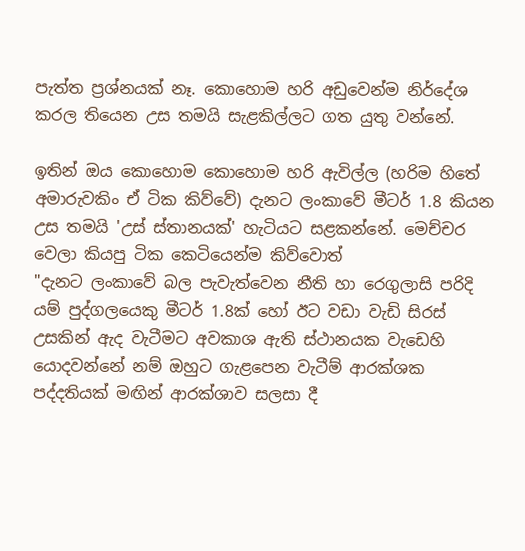පැත්ත ප්‍රශ්නයක් නෑ. කොහොම හරි අඩුවෙන්ම නිර්දේශ කරල තියෙන උස තමයි සැළකිල්ලට ගත යුතු වන්නේ.

ඉතින් ඔය කොහොම කොහොම හරි ඇවිල්ල (හරිම හිතේ අමාරුවකිං ඒ ටික කිව්වේ) දැනට ලංකාවේ මීටර් 1.8 කියන උස තමයි 'උස් ස්තානයක්' හැටියට සළකන්නේ. මෙච්චර වෙලා කියපු ටික කෙටියෙන්ම කිව්වොත්
"දැනට ලංකාවේ බල පැවැත්වෙන නීති හා රෙගුලාසි පරිදි යම් පුද්ගලයෙකු මීටර් 1.8ක් හෝ ඊට වඩා වැඩි සිරස් උසකින් ඇද වැටීමට අවකාශ ඇති ස්ථානයක වැඩෙහි යොදවන්නේ නම් ඔහුට ගැළපෙන වැටීම් ආරක්ශක පද්දතියක් මඟින් ආරක්ශාව සලසා දී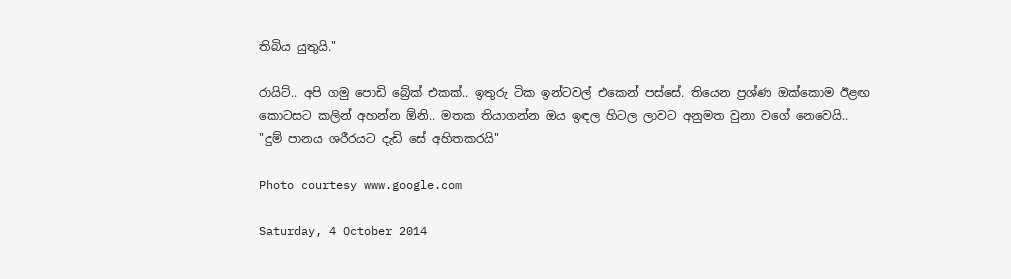තිබිය යුතුයි."

රායිට්.. අපි ගමු පොඩි බ්‍රේක් එකක්.. ඉතුරු ටික ඉන්ටවල් එකෙන් පස්සේ. තියෙන ප්‍රශ්ණ ඔක්කොම ඊළඟ කොටසට කලින් අහන්න ඕනි.. මතක තියාගන්න ඔය ඉඳල හිටල ලාවට අනුමත වුනා වගේ නෙවෙයි.. "දුම් පානය ශරීරයට දැඩි සේ අහිතකරයි"

Photo courtesy www.google.com

Saturday, 4 October 2014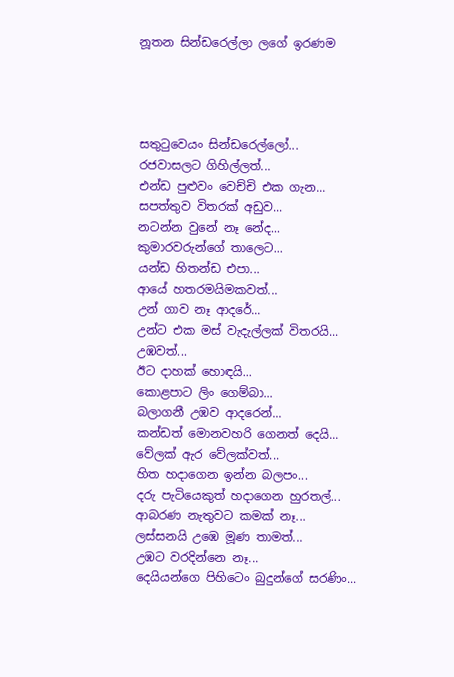නූතන සින්ඩරෙල්ලා ලගේ ඉරණම




සතුටුවෙයං සින්ඩරෙල්ලෝ...
රජවාසලට ගිහිල්ලත්...
එන්ඩ පුළුවං වෙච්චි එක ගැන...
සපත්තුව විතරක් අඩුව...
නටන්න වුනේ නෑ නේද...
කුමාරවරුන්ගේ තාලෙට...
යන්ඩ හිතන්ඩ එපා...
ආයේ හතරමයිමකවත්...
උන් ගාව නෑ ආදරේ...
උන්ට එක මස් වැදැල්ලක් විතරයි...
උඹවත්...
ඊට දාහක් හොඳයි...
කොළපාට ලිං ගෙම්බා...
බලාගනී උඹව ආදරෙන්...
කන්ඩත් මොනවහරි ගෙනත් දෙයි...
වේලක් ඇර වේලක්වත්...
හිත හදාගෙන ඉන්න බලපං...
දරු පැටියෙකුත් හදාගෙන හුරතල්...
ආබරණ නැතුවට කමක් නෑ...
ලස්සනයි උඹෙ මූණ තාමත්...
උඹට වරදින්නෙ නෑ...
දෙයියන්ගෙ පිහිටෙං බුදුන්ගේ සරණිං...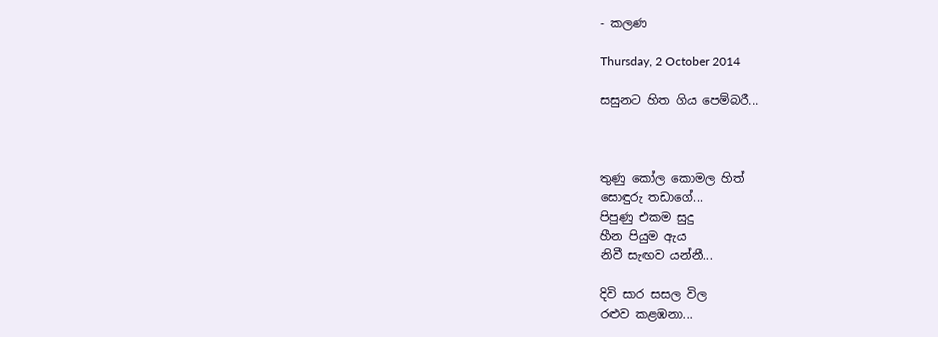- කලණ

Thursday, 2 October 2014

සසුනට හිත ගිය පෙම්බරී...



තුණු කෝල කොමල හිත්
සොඳුරු තඩාගේ...
පිපුණු එකම සුදු
හීන පියුම ඇය
නිවී සැඟව යන්නී...

දිවි සාර සසල විල
රළුව කළඹනා...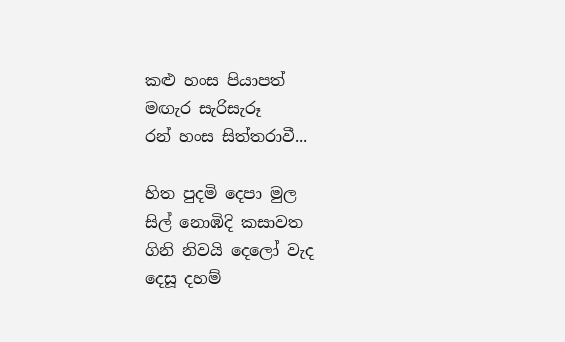කළු හංස පියාපත්
මඟැර සැරිසැරූ
රන් හංස සිත්තරාවී...

හිත පුදමි දෙපා මුල
සිල් නොඹිදි කසාවත
ගිනි නිවයි දෙලෝ වැද
දෙසූ දහම්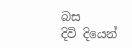බස
දිවි දියෙන්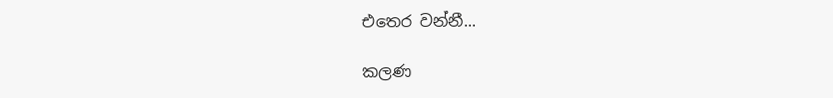එතෙර වන්නී...

කලණ